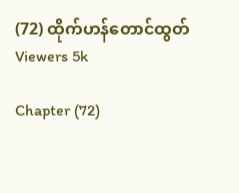(72) ထိုက်ဟန်တောင်ထွတ်
Viewers 5k

Chapter (72)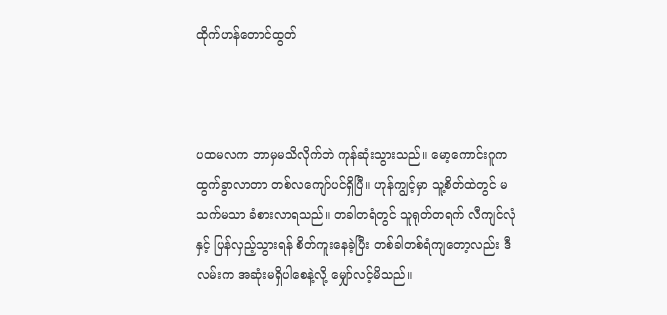ထိုက်ဟန်တောင်ထွတ်



ပထမလက ဘာမှမသိလိုက်ဘဲ ကုန်ဆုံးသွားသည်။ မော့ကောင်းဂူက ထွက်ခွာလာတာ တစ်လကျော်ပင်ရှိပြီ။ ဟုန်ကျွင့်မှာ သူ့စိတ်ထဲတွင် မသက်မသာ ခံစားလာရသည်။ တခါတရံတွင် သူရုတ်တရက် လီကျင်လုံနှင့် ပြန်လှည့်သွားရန် စိတ်ကူးနေခဲ့ပြီး တစ်ခါတစ်ရံကျတော့လည်း ဒီလမ်းက အဆုံးမရှိပါစေနဲ့လို့ မျှော်လင့်မိသည်။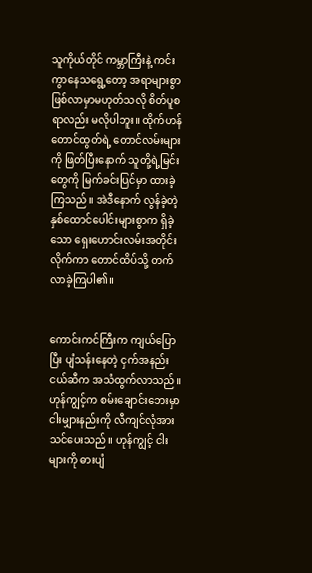သူကိုယ်တိုင် ကမ္ဘာကြီးနဲ့ ကင်းကွာနေသရွေ့တော့ အရာများစွာ ဖြစ်လာမှာမဟုတ်သလို စိတ်ပူစရာလည်း မလိုပါဘူး။ ထိုက်ဟန်တောင်ထွတ်ရဲ့ တောင်လမ်းများကို ဖြတ်ပြီးနောက် သူတို့ရဲ့မြင်းတွေကို မြက်ခင်းပြင်မှာ ထားခဲ့ကြသည်။ အဲဒီနောက် လွန်ခဲ့တဲ့နှစ်ထောင်ပေါင်းများစွာက ရှိခဲ့သော ရှေးဟောင်းလမ်းအတိုင်း လိုက်ကာ တောင်ထိပ်သို့ တက်လာခဲ့ကြပါ၏။


ကောင်းကင်ကြီးက ကျယ်ပြောပြီး ပျံသန်းနေတဲ့ ငှက်အနည်းငယ်ဆီက အသံထွက်လာသည်။ ဟုန်ကျွင့်က စမ်းချောင်းဘေးမှာ ငါးမျှားနည်းကို လီကျင်လုံအား သင်ပေးသည်။ ဟုန်ကျွင့် ငါးများကို ဓားပျံ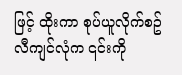ဖြင့် ထိုးကာ စုပ်ယူလိုက်စဥ် လီကျင်လုံက ၎င်းကို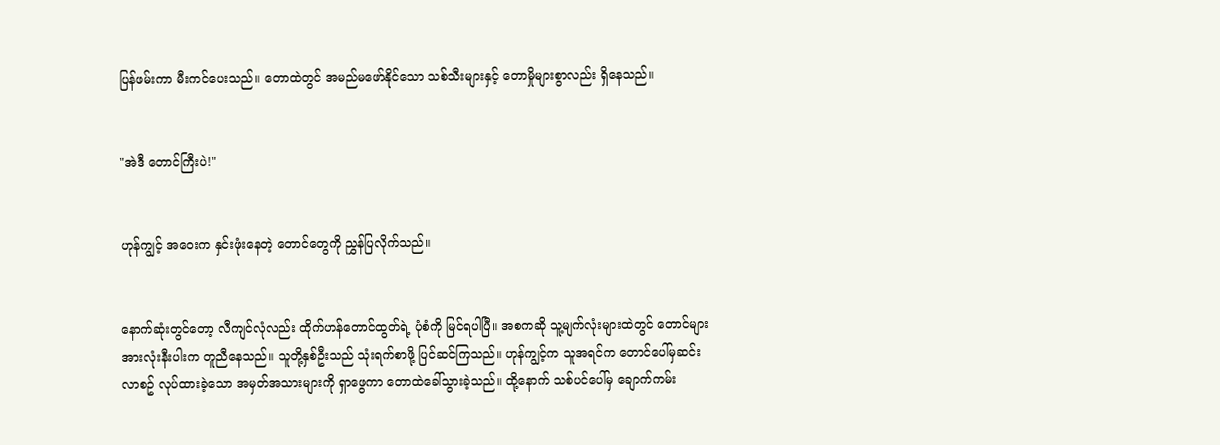ပြန်ဖမ်းကာ မီးကင်ပေးသည်။ တောထဲတွင် အမည်မဖော်နိုင်သော သစ်သီးများနှင့် တောမှိုများစွာလည်း ရှိနေသည်။


"အဲဒီ တောင်ကြီးပဲ!"


ဟုန်ကျွင့် အဝေးက နှင်းဖုံးနေတဲ့ တောင်တွေကို ညွှန်ပြလိုက်သည်။


နောက်ဆုံးတွင်တော့ လီကျင်လုံလည်း ထိုက်ဟန်တောင်ထွတ်ရဲ့ ပုံစံကို မြင်ရပါပြီ။ အစကဆို သူ့မျက်လုံးများထဲတွင် တောင်များ အားလုံးနီးပါးက တူညီနေသည်။ သူတို့နှစ်ဦးသည် သုံးရက်စာဖို့ ပြင်ဆင်ကြသည်။ ဟုန်ကျွင့်က သူအရင်က တောင်ပေါ်မှဆင်းလာစဥ် လုပ်ထားခဲ့သော အမှတ်အသားများကို ရှာဖွေကာ တောထဲခေါ်သွားခဲ့သည်။ ထို့နောက် သစ်ပင်ပေါ်မှ ချောက်ကမ်း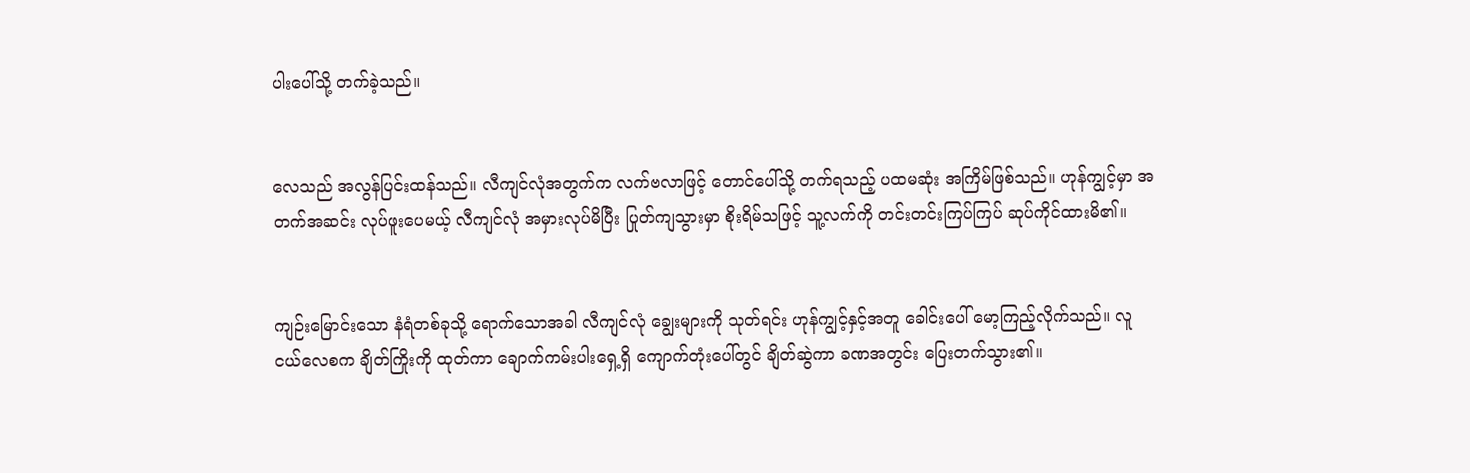ပါးပေါ်သို့ တက်ခဲ့သည်။


လေသည် အလွန်ပြင်းထန်သည်။ လီကျင်လုံအတွက်က လက်ဗလာဖြင့် တောင်ပေါ်သို့ တက်ရသည့် ပထမဆုံး အကြိမ်ဖြစ်သည်။ ဟုန်ကျွင့်မှာ အတက်အဆင်း လုပ်ဖူးပေမယ့် လီကျင်လုံ အမှားလုပ်မိပြီး ပြုတ်ကျသွားမှာ စိုးရိမ်သဖြင့် သူ့လက်ကို တင်းတင်းကြပ်ကြပ် ဆုပ်ကိုင်ထားမိ၏။


ကျဉ်းမြောင်းသော နံရံတစ်ခုသို့ ရောက်သောအခါ လီကျင်လုံ ချွေးများကို သုတ်ရင်း ဟုန်ကျွင့်နှင့်အတူ ခေါင်းပေါ် မော့ကြည့်လိုက်သည်။ လူငယ်လေစက ချိတ်ကြိုးကို ထုတ်ကာ ချောက်ကမ်းပါးရှေ့ရှိ ကျောက်တုံးပေါ်တွင် ချိတ်ဆွဲကာ ခဏအတွင်း ပြေးတက်သွား၏။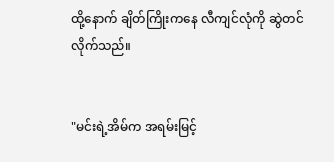ထို့နောက် ချိတ်ကြိုးကနေ လီကျင်လုံကို ဆွဲတင်လိုက်သည်။


"မင်းရဲ့အိမ်က အရမ်းမြင့်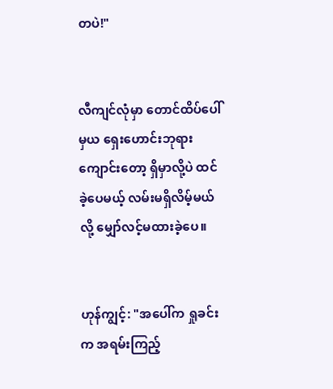တပဲ!"


လီကျင်လုံမှာ တောင်ထိပ်ပေါ်မှယ ရှေးဟောင်းဘုရားကျောင်းတော့ ရှိမှာလို့ပဲ ထင်ခဲ့ပေမယ့် လမ်းမရှိလိမ့်မယ်လို့ မျှော်လင့်မထားခဲ့ပေ။


ဟုန်ကျွင့်: "အပေါ်က ရှုခင်းက အရမ်းကြည့်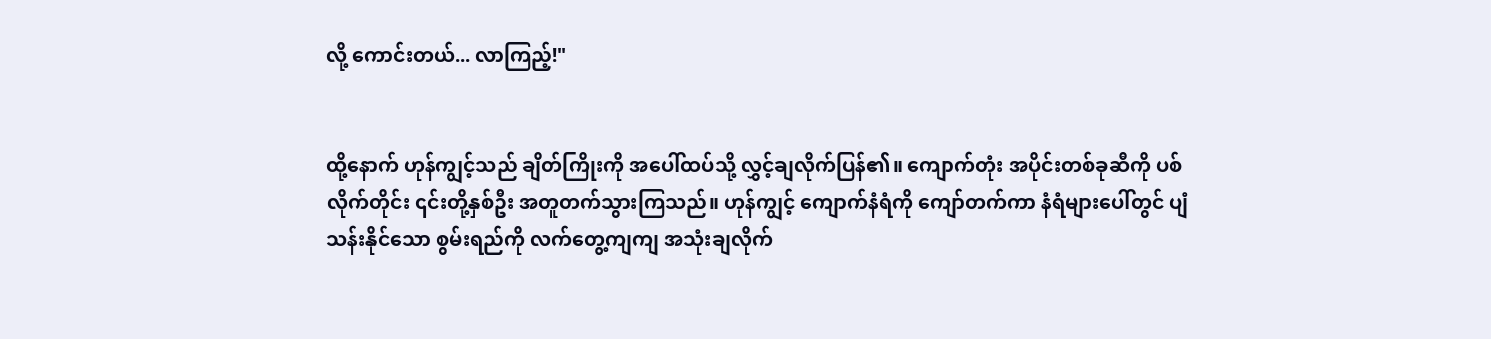လို့ ကောင်းတယ်... လာကြည့်!"


ထို့နောက် ဟုန်ကျွင့်သည် ချိတ်ကြိုးကို အပေါ်ထပ်သို့ လွှင့်ချလိုက်ပြန်၏။ ကျောက်တုံး အပိုင်းတစ်ခုဆီကို ပစ်လိုက်တိုင်း ၎င်းတို့နှစ်ဦး အတူတက်သွားကြသည်။ ဟုန်ကျွင့် ကျောက်နံရံကို ကျော်တက်ကာ နံရံများပေါ်တွင် ပျံသန်းနိုင်သော စွမ်းရည်ကို လက်တွေ့ကျကျ အသုံးချလိုက်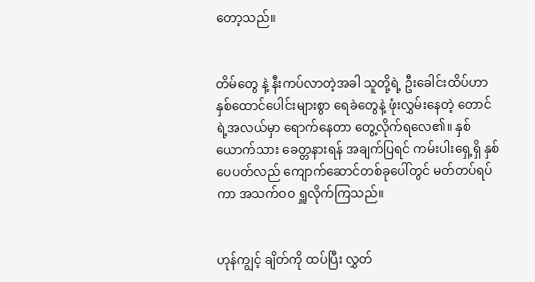တော့သည်။


တိမ်တွေ နဲ့ နီးကပ်လာတဲ့အခါ သူတို့ရဲ့ ဦးခေါင်းထိပ်ဟာ နှစ်ထောင်ပေါင်းများစွာ ရေခဲတွေနဲ့ ဖုံးလွှမ်းနေတဲ့ တောင်ရဲ့အလယ်မှာ ရောက်နေတာ တွေ့လိုက်ရလေ၏။ နှစ်ယောက်သား ခေတ္တနားရန် အချက်ပြရင် ကမ်းပါးရှေ့ရှိ နှစ်ပေပတ်လည် ကျောက်ဆောင်တစ်ခုပေါ်တွင် မတ်တပ်ရပ်ကာ အသက်ဝဝ ရှူလိုက်ကြသည်။


ဟုန်ကျွင့် ချိတ်ကို ထပ်ပြီး လွှတ်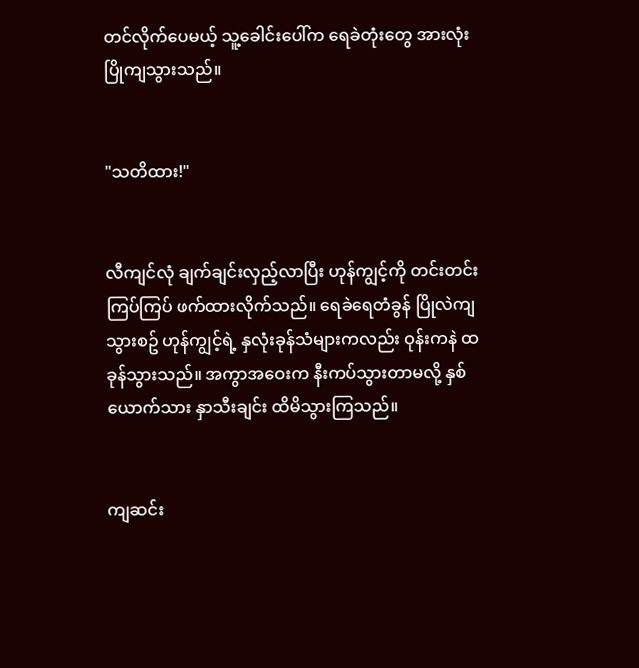တင်လိုက်ပေမယ့် သူ့ခေါင်းပေါ်က ရေခဲတုံးတွေ အားလုံး ပြိုကျသွားသည်။


"သတိထား!"


လီကျင်လုံ ချက်ချင်းလှည့်လာပြီး ဟုန်ကျွင့်ကို တင်းတင်းကြပ်ကြပ် ဖက်ထားလိုက်သည်။ ရေခဲရေတံခွန် ပြိုလဲကျသွားစဥ် ဟုန်ကျွင့်ရဲ့ နှလုံးခုန်သံများကလည်း ဝုန်းကနဲ ထခုန်သွားသည်။ အကွာအဝေးက နီးကပ်သွားတာမလို့ နှစ်ယောက်သား နှာသီးချင်း ထိမိသွားကြသည်။


ကျဆင်း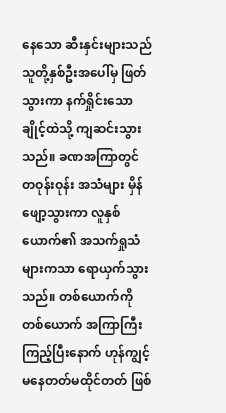နေသော ဆီးနှင်းများသည် သူတို့နှစ်ဦးအပေါ်မှ ဖြတ်သွားကာ နက်ရှိုင်းသော ချိုင့်ထဲသို့ ကျဆင်းသွားသည်။ ခဏအကြာတွင် တဝုန်းဝုန်း အသံများ မှိန်ဖျော့သွားကာ လူနှစ်ယောက်၏ အသက်ရှုသံများကသာ ရောယှက်သွားသည်။ တစ်ယောက်ကို တစ်ယောက် အကြာကြီး ကြည့်ပြီးနောက် ဟုန်ကျွင့် မနေတတ်မထိုင်တတ် ဖြစ်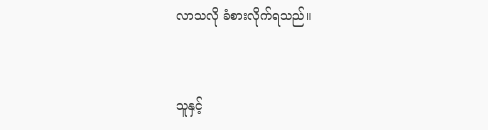လာသလို ခံစားလိုက်ရသည်။


သူနှင့်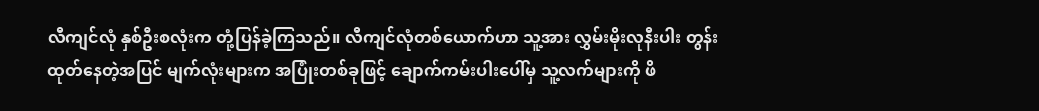လီကျင်လုံ နှစ်ဦးစလုံးက တုံ့ပြန်ခဲ့ကြသည်။ လီကျင်လုံတစ်ယောက်ဟာ သူ့အား လွှမ်းမိုးလုနီးပါး တွန်းထုတ်နေတဲ့အပြင် မျက်လုံးများက အပြုံးတစ်ခုဖြင့် ချောက်ကမ်းပါးပေါ်မှ သူ့လက်များကို ဖိ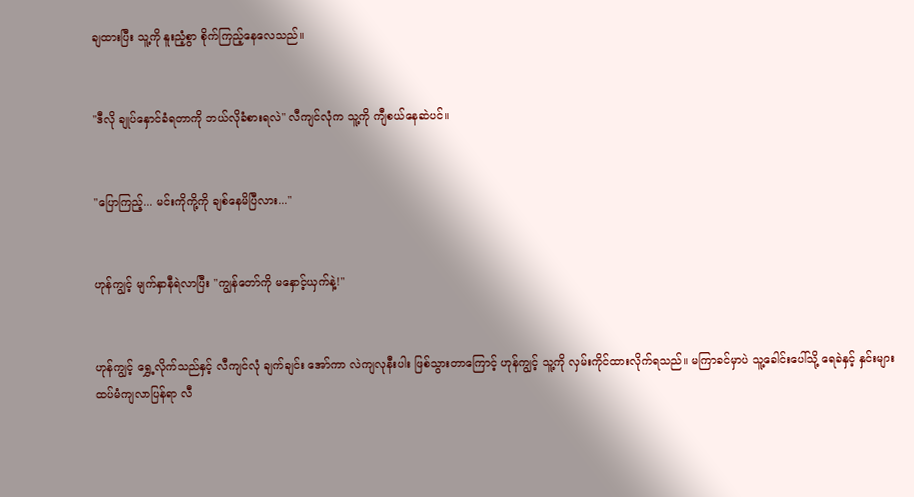ချထားပြီး သူ့ကို နူးညံ့စွာ စိုက်ကြည့်နေလေသည်။


"ဒီလို ချုပ်နှောင်ခံရတာကို ဘယ်လိုခံစားရလဲ" လီကျင်လုံက သူ့ကို ကျီစယ်နေဆဲပင်။


"ပြောကြည့်... မင်းကိုကို့ကို ချစ်နေမိပြီလား..."


ဟုန်ကျွင့် မျက်နှာနီရဲလာပြီး "ကျွန်တော်ကို မနှောင့်ယှက်နဲ့!"


ဟုန်ကျွင့် ရွှေ့လိုက်သည်နှင့် လီကျင်လုံ ချက်ချင်း အော်ကာ လဲကျလုနီးပါး ဖြစ်သွားတာကြောင့် ဟုန်ကျွင့် သူ့ကို လှမ်းကိုင်ထားလိုက်ရသည်။ မကြာခင်မှာပဲ သူ့ခေါင်းပေါ်သို့ ရေခဲနှင့် နှင်းများ ထပ်မံကျလာပြန်ရာ လီ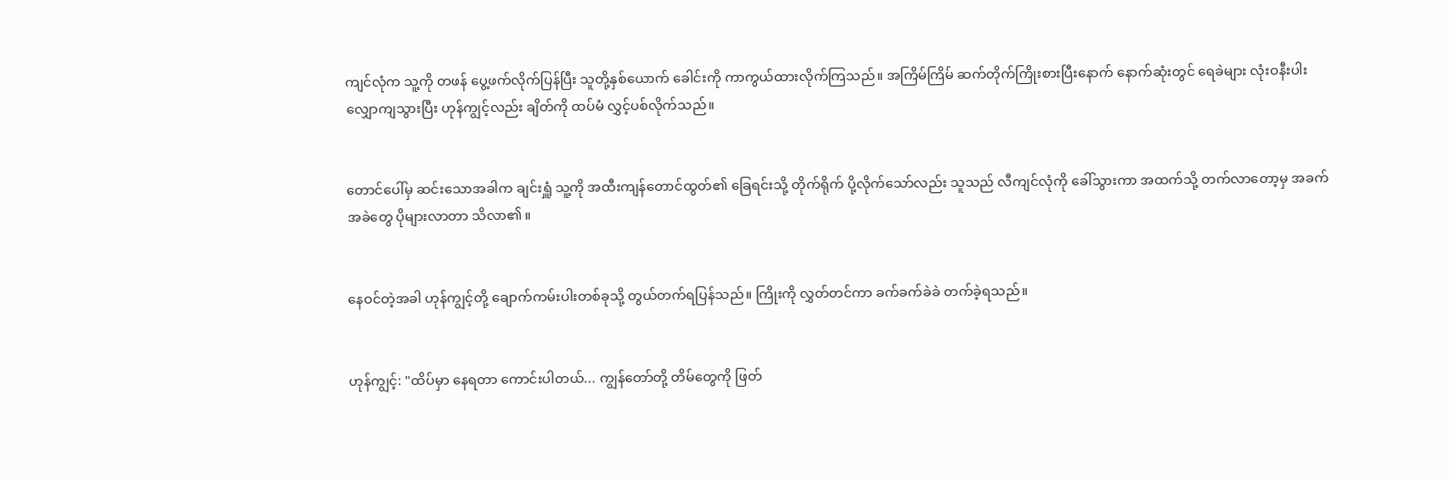ကျင်လုံက သူ့ကို တဖန် ပွေ့ဖက်လိုက်ပြန်ပြီး သူတို့နှစ်ယောက် ခေါင်းကို ကာကွယ်ထားလိုက်ကြသည်။ အကြိမ်ကြိမ် ဆက်တိုက်ကြိုးစားပြီးနောက် နောက်ဆုံးတွင် ရေခဲများ လုံးဝနီးပါး လျှောကျသွားပြီး ဟုန်ကျွင့်လည်း ချိတ်ကို ထပ်မံ လွှင့်ပစ်လိုက်သည်။


တောင်ပေါ်မှ ဆင်းသောအခါက ချင်းရှူံ သူ့ကို အထီးကျန်တောင်ထွတ်၏ ခြေရင်းသို့ တိုက်ရိုက် ပို့လိုက်သော်လည်း သူသည် လီကျင်လုံကို ခေါ်သွားကာ အထက်သို့ တက်လာတော့မှ အခက်အခဲတွေ ပိုများလာတာ သိလာ၏။


နေဝင်တဲ့အခါ ဟုန်ကျွင့်တို့ ချောက်ကမ်းပါးတစ်ခုသို့ တွယ်တက်ရပြန်သည်။ ကြိုးကို လွှတ်တင်ကာ ခက်ခက်ခဲခဲ တက်ခဲ့ရသည်။


ဟုန်ကျွင့်: "ထိပ်မှာ နေရတာ ကောင်းပါတယ်... ကျွန်တော်တို့ တိမ်တွေကို ဖြတ်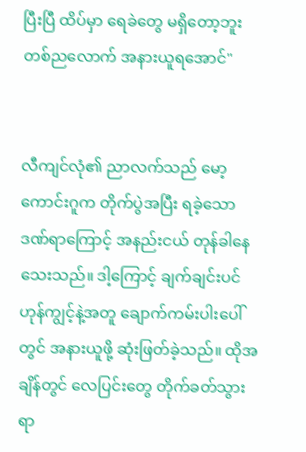ပြီးပြီ ထိပ်မှာ ရေခဲတွေ မရှိတော့ဘူး တစ်ညလောက် အနားယူရအောင်"


လီကျင်လုံ၏ ညာလက်သည် မော့ကောင်းဂူက တိုက်ပွဲအပြီး ရခဲ့သော ဒဏ်ရာကြောင့် အနည်းငယ် တုန်ခါနေသေးသည်။ ဒါ့ကြောင့် ချက်ချင်းပင် ဟုန်ကျွင့်နဲ့အတူ ချောက်ကမ်းပါးပေါ်တွင် အနားယူဖို့ ဆုံးဖြတ်ခဲ့သည်။ ထိုအချိန်တွင် လေပြင်းတွေ တိုက်ခတ်သွားရာ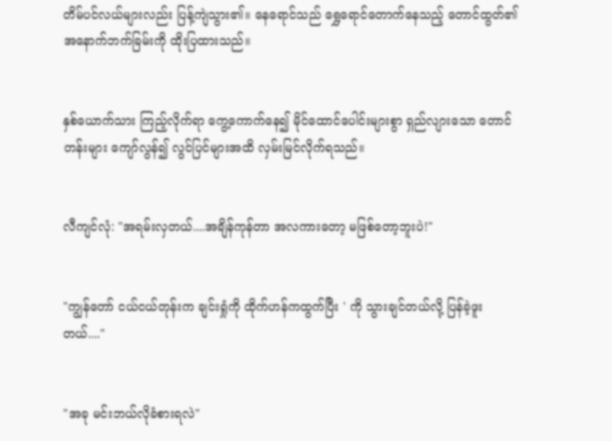တိမ်ပင်လယ်များလည်း ပြန့်ကျဲသွား၏။ နေရောင်သည် ရွှေရောင်တောက်နေသည့် တောင်ထွတ်၏ အနောက်ဘက်ခြမ်းကို ထိုးပြထားသည်။


နှစ်ယောက်သား ကြည့်လိုက်ရာ ကွေ့ကောက်နေ၍ မိုင်ထောင်ပေါင်းများစွာ ရှည်လျားသော တောင်တန်းများ ကျော်လွန်၍ လွင်ပြင်များအထိ လှမ်းမြင်လိုက်ရသည်။


လီကျင်လုံ: "အရမ်းလှတယ်....အချိန်ကုန်တာ အလကားတော့ မဖြစ်တော့ဘူးပဲ!"


"ကျွန်တော် ငယ်ငယ်တုန်းက ချင်းရှုံကို ထိုက်ဟန်ကထွက်ပြီး ' ကို သွားချင်တယ်လို့ ပြန်ခဲ့ဖူးတယ်...."


"အခု မင်းဘယ်လိုခံစားရလဲ"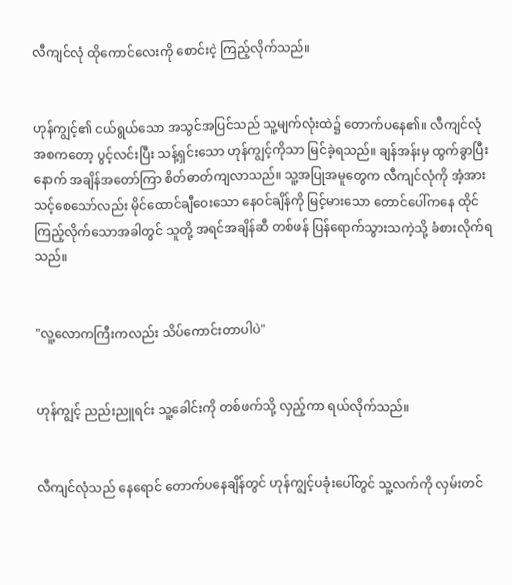လီကျင်လုံ ထိုကောင်လေးကို စောင်းငဲ့ ကြည့်လိုက်သည်။


ဟုန်ကျွင့်၏ ငယ်ရွယ်သော အသွင်အပြင်သည် သူ့မျက်လုံးထဲ၌ တောက်ပနေ၏။ လီကျင်လုံ အစကတော့ ပွင့်လင်းပြီး သန့်ရှင်းသော ဟုန်ကျွင့်ကိုသာ မြင်ခဲ့ရသည်။ ချန်အန်းမှ ထွက်ခွာပြီးနောက် အချိန်အတော်ကြာ စိတ်ဓာတ်ကျလာသည်။ သူ့အပြုအမူတွေက လီကျင်လုံကို အံ့အားသင့်စေသော်လည်း မိုင်ထောင်ချီဝေးသော နေဝင်ချိန်ကို မြင့်မားသော တောင်ပေါ်ကနေ ထိုင်ကြည့်လိုက်သောအခါတွင် သူတို့ အရင်အချိန်ဆီ တစ်ဖန် ပြန်ရောက်သွားသကဲ့သို့ ခံစားလိုက်ရသည်။


"လူ့လောကကြီးကလည်း သိပ်ကောင်းတာပါပဲ"


ဟုန်ကျွင့် ညည်းညူရင်း သူ့ခေါင်းကို တစ်ဖက်သို့ လှည့်ကာ ရယ်လိုက်သည်။


လီကျင်လုံသည် နေရောင် တောက်ပနေချိန်တွင် ဟုန်ကျွင့်ပခုံးပေါ်တွင် သူ့လက်ကို လှမ်းတင်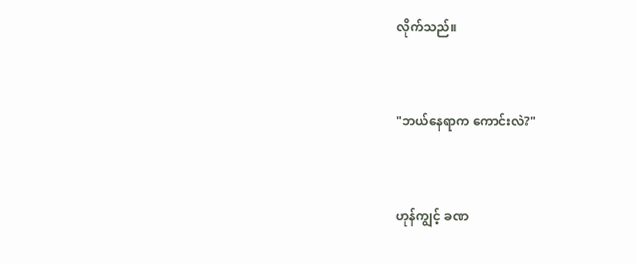လိုက်သည်။


"ဘယ်နေရာက ကောင်းလဲ?"


ဟုန်ကျွင့် ခဏ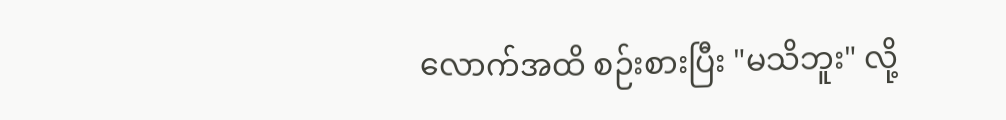လောက်အထိ စဉ်းစားပြီး "မသိဘူး" လို့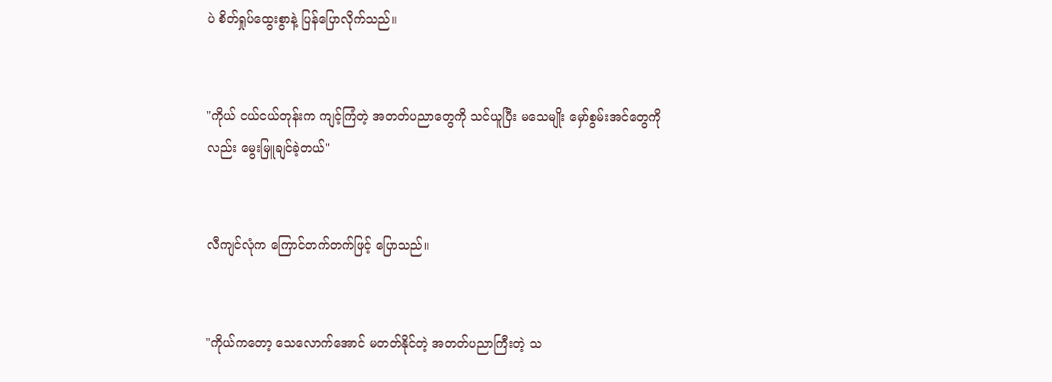ပဲ စိတ်ရှုပ်ထွေးစွာနဲ့ ပြန်ပြောလိုက်သည်။


"ကိုယ် ငယ်ငယ်တုန်းက ကျင့်ကြံတဲ့ အတတ်ပညာတွေကို သင်ယူပြီး မသေမျိုး မှော်စွမ်းအင်တွေကိုလည်း မွေးမြူချင်ခဲ့တယ်"


လီကျင်လုံက ကြောင်တက်တက်ဖြင့် ပြောသည်။


"ကိုယ်ကတော့ သေလောက်အောင် မတတ်နိုင်တဲ့ အတတ်ပညာကြီးတဲ့ သ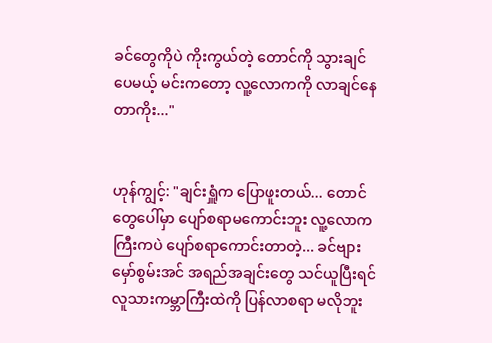ခင်တွေကိုပဲ ကိုးကွယ်တဲ့ တောင်ကို သွားချင်ပေမယ့် မင်းကတော့ လူ့လောကကို လာချင်နေတာကိုး..."


ဟုန်ကျွင့်: "ချင်းရှူံက ပြောဖူးတယ်... တောင်တွေပေါ်မှာ ပျော်စရာမကောင်းဘူး လူ့လောကကြီးကပဲ ပျော်စရာကောင်းတာတဲ့... ခင်ဗျား မှော်စွမ်းအင် အရည်အချင်းတွေ သင်ယူပြီးရင် လူသားကမ္ဘာကြီးထဲကို ပြန်လာစရာ မလိုဘူး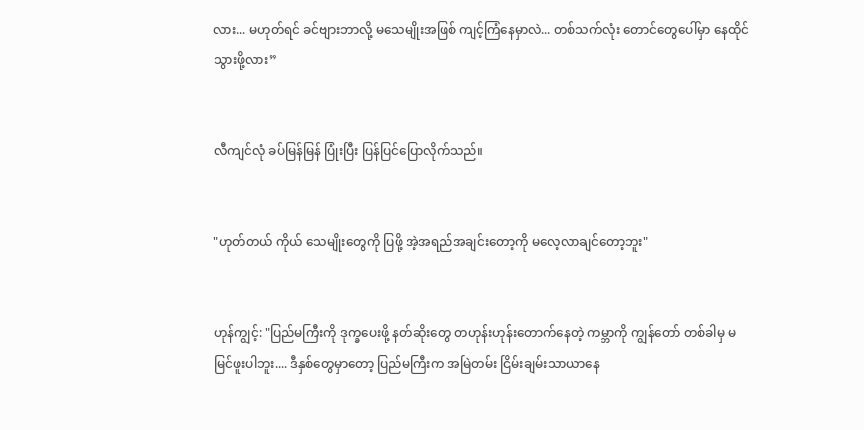လား... မဟုတ်ရင် ခင်ဗျားဘာလို့ မသေမျိုးအဖြစ် ကျင့်ကြံနေမှာလဲ... တစ်သက်လုံး တောင်တွေပေါ်မှာ နေထိုင်သွားဖို့လား”


လီကျင်လုံ ခပ်မြန်မြန် ပြုံးပြီး ပြန်ပြင်ပြောလိုက်သည်။


"ဟုတ်တယ် ကိုယ် သေမျိုးတွေကို ပြဖို့ အဲ့အရည်အချင်းတော့ကို မလေ့လာချင်တော့ဘူး"


ဟုန်ကျွင့်: "ပြည်မကြီးကို ဒုက္ခပေးဖို့ နတ်ဆိုးတွေ တဟုန်းဟုန်းတောက်နေတဲ့ ကမ္ဘာကို ကျွန်တော် တစ်ခါမှ မမြင်ဖူးပါဘူး.... ဒီနှစ်တွေမှာတော့ ပြည်မကြီးက အမြဲတမ်း ငြိမ်းချမ်းသာယာနေ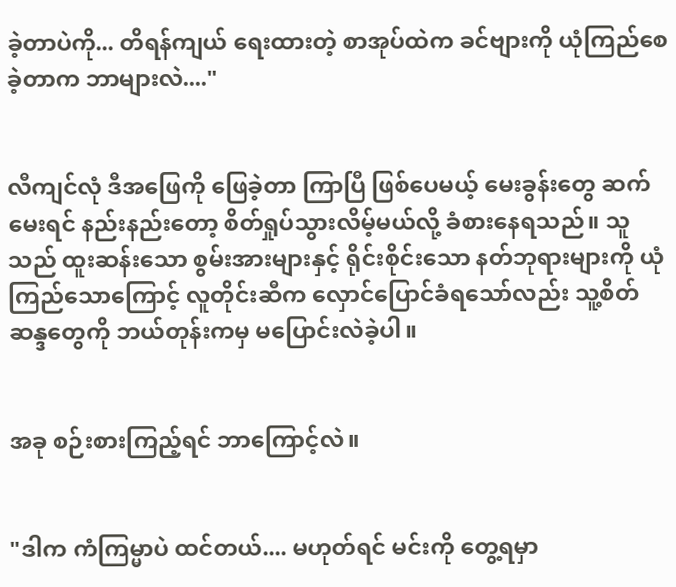ခဲ့တာပဲကို... တိရန်ကျယ် ရေးထားတဲ့ စာအုပ်ထဲက ခင်ဗျားကို ယုံကြည်စေခဲ့တာက ဘာများလဲ...."


လီကျင်လုံ ဒီအဖြေကို ဖြေခဲ့တာ ကြာပြီ ဖြစ်ပေမယ့် မေးခွန်းတွေ ဆက်မေးရင် နည်းနည်းတော့ စိတ်ရှုပ်သွားလိမ့်မယ်လို့ ခံစားနေရသည်။ သူသည် ထူးဆန်းသော စွမ်းအားများနှင့် ရိုင်းစိုင်းသော နတ်ဘုရားများကို ယုံကြည်သောကြောင့် လူတိုင်းဆီက လှောင်ပြောင်ခံရသော်လည်း သူ့စိတ်ဆန္ဒတွေကို ဘယ်တုန်းကမှ မပြောင်းလဲခဲ့ပါ။


အခု စဉ်းစားကြည့်ရင် ဘာကြောင့်လဲ။


"ဒါက ကံကြမ္မာပဲ ထင်တယ်.... မဟုတ်ရင် မင်းကို တွေ့ရမှာ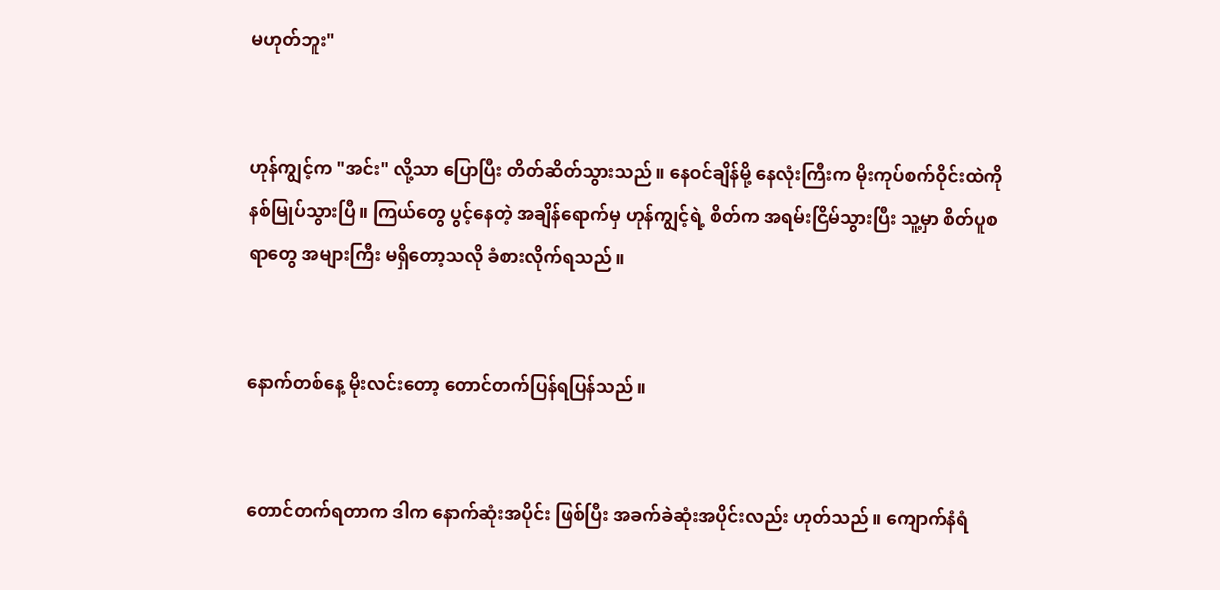မဟုတ်ဘူး"


ဟုန်ကျွင့်က "အင်း" လို့သာ ပြောပြီး တိတ်ဆိတ်သွားသည်။ နေဝင်ချိန်မို့ နေလုံးကြီးက မိုးကုပ်စက်ဝိုင်းထဲကို နစ်မြုပ်သွားပြီ။ ကြယ်တွေ ပွင့်နေတဲ့ အချိန်ရောက်မှ ဟုန်ကျွင့်ရဲ့ စိတ်က အရမ်းငြိမ်သွားပြီး သူ့မှာ စိတ်ပူစရာတွေ အများကြီး မရှိတော့သလို ခံစားလိုက်ရသည်။


နောက်တစ်နေ့ မိုးလင်းတော့ တောင်တက်ပြန်ရပြန်သည်။


တောင်တက်ရတာက ဒါက နောက်ဆုံးအပိုင်း ဖြစ်ပြီး အခက်ခဲဆုံးအပိုင်းလည်း ဟုတ်သည်။ ကျောက်နံရံ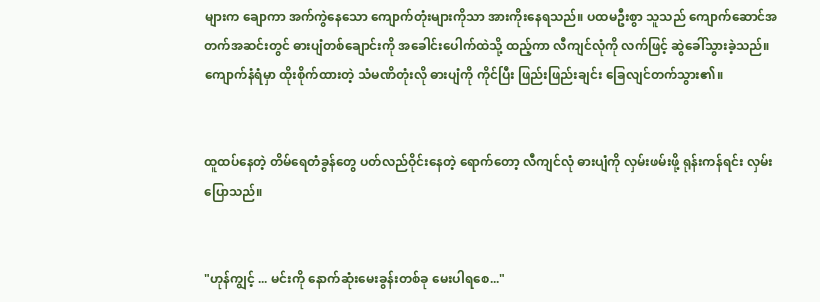များက ချောကာ အက်ကွဲနေသော ကျောက်တုံးများကိုသာ အားကိုးနေရသည်။ ပထမဦးစွာ သူသည် ကျောက်ဆောင်အတက်အဆင်းတွင် ဓားပျံတစ်ချောင်းကို အခေါင်းပေါက်ထဲသို့ ထည့်ကာ လီကျင်လုံကို လက်ဖြင့် ဆွဲခေါ်သွားခဲ့သည်။ ကျောက်နံရံမှာ ထိုးစိုက်ထားတဲ့ သံမဏိတုံးလို ဓားပျံကို ကိုင်ပြီး ဖြည်းဖြည်းချင်း ခြေလျင်တက်သွား၏။


ထူထပ်နေတဲ့ တိမ်ရေတံခွန်တွေ ပတ်လည်ဝိုင်းနေတဲ့ ရောက်တော့ လီကျင်လုံ ဓားပျံကို လှမ်းဖမ်းဖို့ ရုန်းကန်ရင်း လှမ်းပြောသည်။


"ဟုန်ကျွင့် ... မင်းကို နောက်ဆုံးမေးခွန်းတစ်ခု မေးပါရစေ..."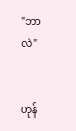"ဘာလဲ"


ဟုန်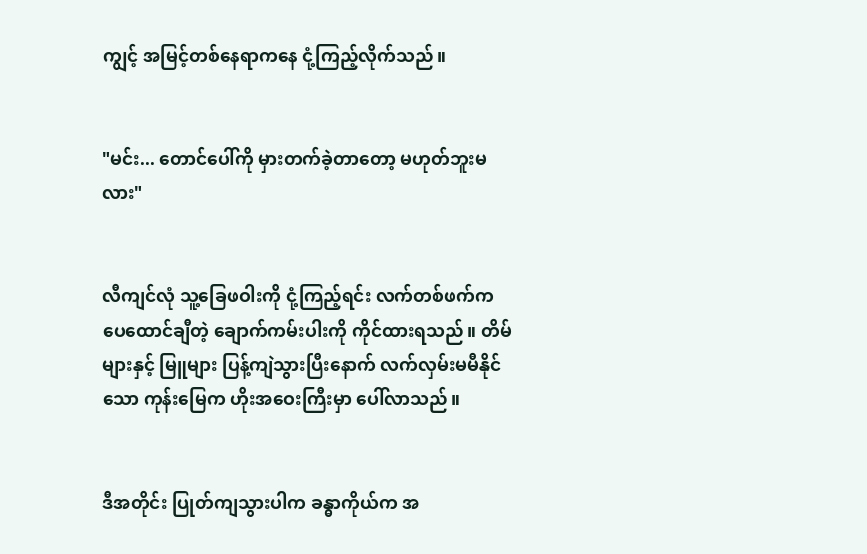ကျွင့် အမြင့်တစ်နေရာကနေ ငုံ့ကြည့်လိုက်သည်။


"မင်း... တောင်ပေါ်ကို မှားတက်ခဲ့တာတော့ မဟုတ်ဘူးမလား"


လီကျင်လုံ သူ့ခြေဖဝါးကို ငုံ့ကြည့်ရင်း လက်တစ်ဖက်က ပေထောင်ချီတဲ့ ချောက်ကမ်းပါးကို ကိုင်ထားရသည်။ တိမ်များနှင့် မြူများ ပြန့်ကျဲသွားပြီးနောက် လက်လှမ်းမမီနိုင်သော ကုန်းမြေက ဟိုးအဝေးကြီးမှာ ပေါ်လာသည်။


ဒီအတိုင်း ပြုတ်ကျသွားပါက ခန္ဓာကိုယ်က အ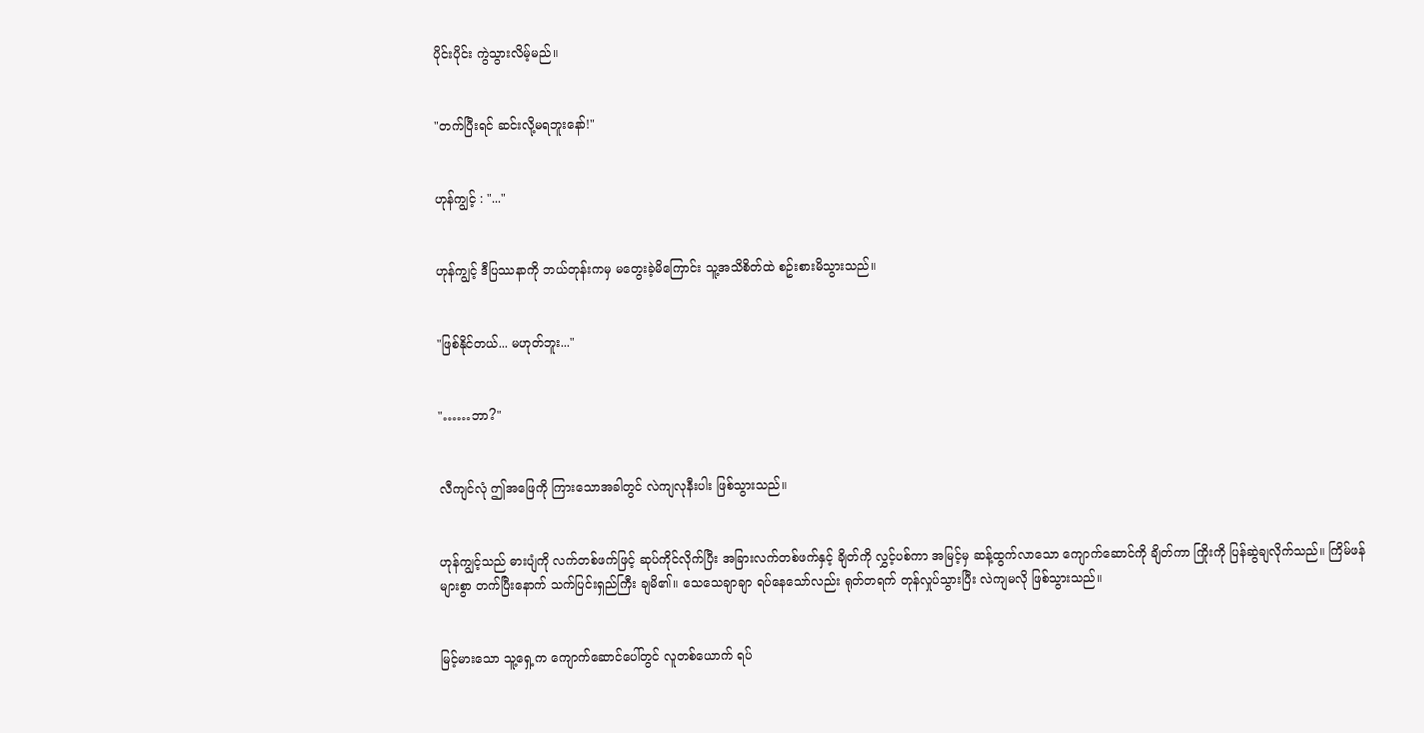ပိုင်းပိုင်း ကွဲသွားလိမ့်မည်။


"တက်ပြီးရင် ဆင်းလို့မရဘူးနော်!"


ဟုန်ကျွင့် : "..."


ဟုန်ကျွင့် ဒီပြဿနာကို ဘယ်တုန်းကမှ မတွေးခဲ့မိကြောင်း သူ့အသိစိတ်ထဲ စဥ်းစားမိသွားသည်။


"ဖြစ်နိုင်တယ်... မဟုတ်ဘူး..."


"……ဘာ?"


လီကျင်လုံ ဤအဖြေကို ကြားသောအခါတွင် လဲကျလုနီးပါး ဖြစ်သွားသည်။


ဟုန်ကျွင့်သည် ဓားပျံကို လက်တစ်ဖက်ဖြင့် ဆုပ်ကိုင်လိုက်ပြီး အခြားလက်တစ်ဖက်နှင့် ချိတ်ကို လွှင့်ပစ်ကာ အမြင့်မှ ဆန့်ထွက်လာသော ကျောက်ဆောင်ကို ချိတ်ကာ ကြိုးကို ပြန်ဆွဲချလိုက်သည်။ ကြိမ်ဖန်များစွာ တက်ပြီးနောက် သက်ပြင်းရှည်ကြီး ချမိ၏။ သေသေချာချာ ရပ်နေသော်လည်း ရုတ်တရက် တုန်လှုပ်သွားပြီး လဲကျမလို ဖြစ်သွားသည်။


မြင့်မားသော သူ့ရှေ့က ကျောက်ဆောင်ပေါ်တွင် လူတစ်ယောက် ရပ်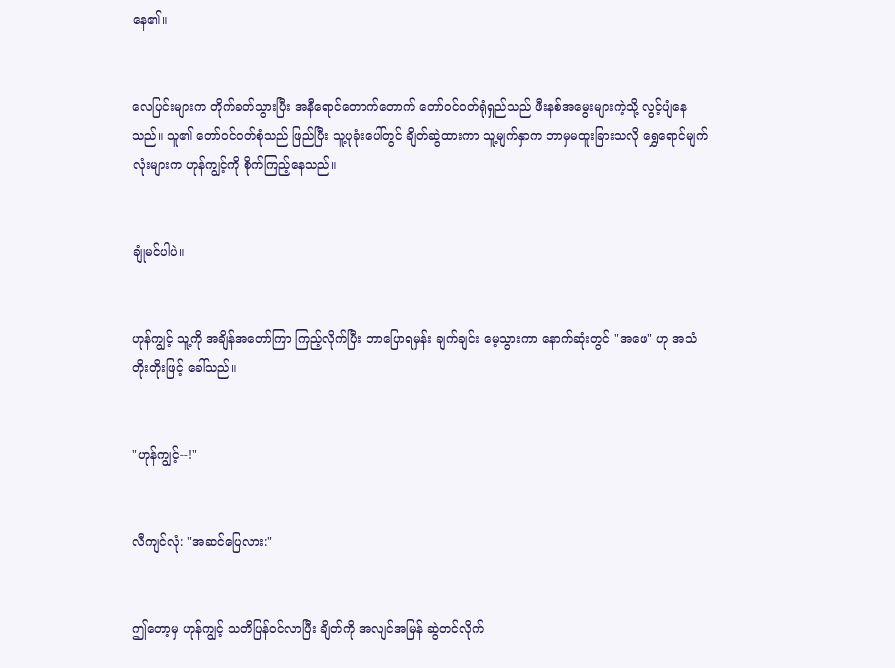နေ၏။


လေပြင်းများက တိုက်ခတ်သွားပြီး အနီရောင်တောက်တောက် တော်ဝင်ဝတ်ရုံရှည်သည် ဖီးနစ်အမွေးများကဲ့သို့ လွင့်ပျံနေသည်။ သူ၏ တော်ဝင်ဝတ်စုံသည် ဖြည်ပြီး သူ့ပုခုံးပေါ်တွင် ချိတ်ဆွဲထားကာ သူ့မျက်နှာက ဘာမှမထူးခြားသလို ရွှေရောင်မျက်လုံးများက ဟုန်ကျွင့်ကို စိုက်ကြည့်နေသည်။


ချုံမင်ပါပဲ။


ဟုန်ကျွင့် သူ့ကို အချိန်အတော်ကြာ ကြည့်လိုက်ပြီး ဘာပြောရမှန်း ချက်ချင်း မေ့သွားကာ နောက်ဆုံးတွင် "အဖေ" ဟု အသံတိုးတိုးဖြင့် ခေါ်သည်။


"ဟုန်ကျွင့်--!"


လီကျင်လုံ: "အဆင်ပြေလား:"


ဤတော့မှ ဟုန်ကျွင့် သတိပြန်ဝင်လာပြီး ချိတ်ကို အလျင်အမြန် ဆွဲတင်လိုက်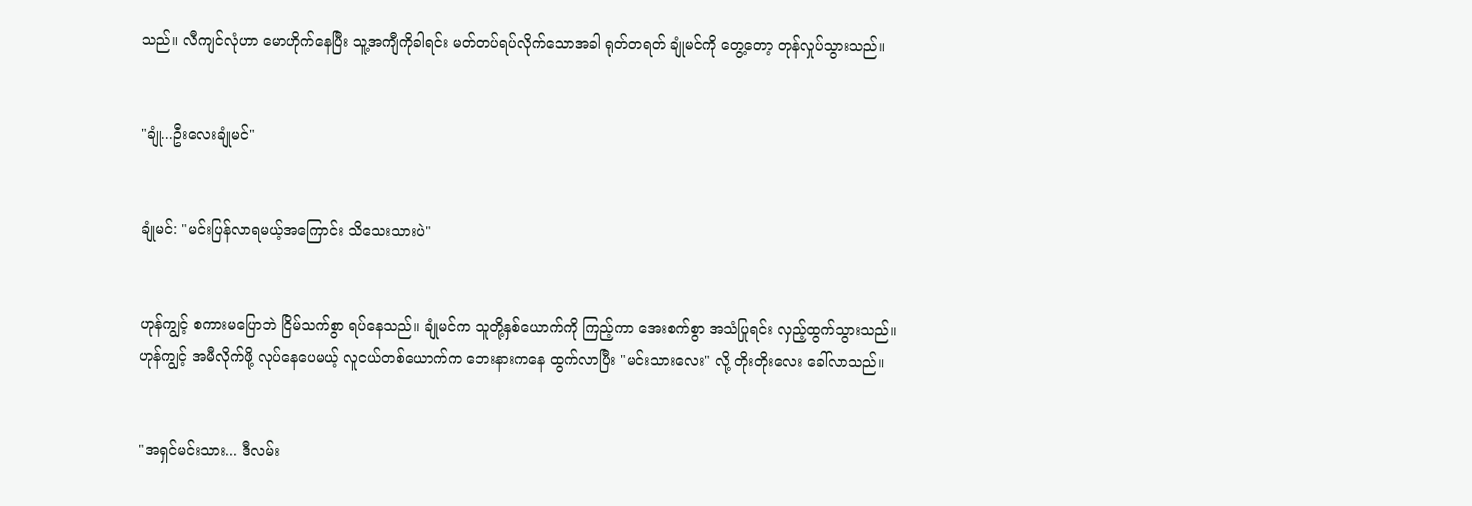သည်။ လီကျင်လုံဟာ မောဟိုက်နေပြီး သူ့အကျီကိုခါရင်း မတ်တပ်ရပ်လိုက်သောအခါ ရုတ်တရတ် ချုံမင်ကို တွေ့တော့ တုန်လှုပ်သွားသည်။


"ချုံ...ဦးလေးချုံမင်"


ချုံမင်: "မင်းပြန်လာရမယ့်အကြောင်း သိသေးသားပဲ"


ဟုန်ကျွင့် စကားမပြောဘဲ ငြိမ်သက်စွာ ရပ်နေသည်။ ချုံမင်က သူတို့နှစ်ယောက်ကို ကြည့်ကာ အေးစက်စွာ အသံပြုရင်း လှည့်ထွက်သွားသည်။ ဟုန်ကျွင့် အမီလိုက်ဖို့ လုပ်နေပေမယ့် လူငယ်တစ်ယောက်က ဘေးနားကနေ ထွက်လာပြီး "မင်းသားလေး" လို့ တိုးတိုးလေး ခေါ်လာသည်။


"အရှင်မင်းသား... ဒီလမ်း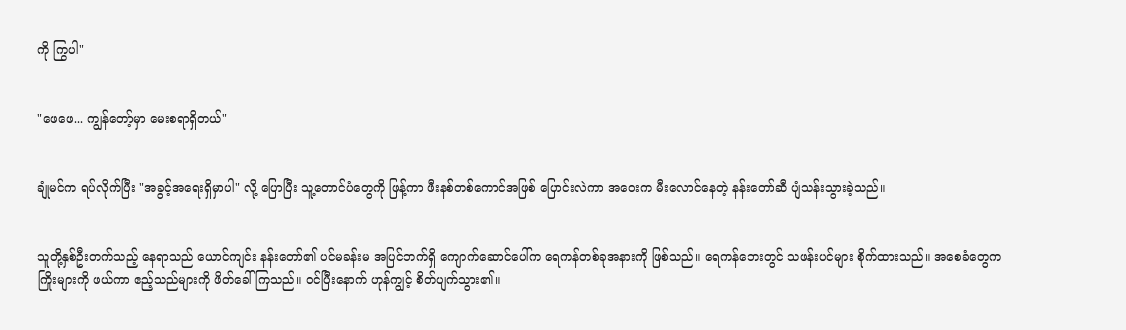ကို ကြွပါ"


"ဖေဖေ... ကျွန်တော့်မှာ မေးစရာရှိတယ်"


ချုံမင်က ရပ်လိုက်ပြီး "အခွင့်အရေးရှိမှာပါ" လို့ ပြောပြီး သူ့တောင်ပံတွေကို ဖြန့်ကာ ဖီးနစ်တစ်ကောင်အဖြစ် ပြောင်းလဲကာ အဝေးက မီးလောင်နေတဲ့ နန်းတော်ဆီ ပျံသန်းသွားခဲ့သည်။


သူတို့နှစ်ဦးတက်သည့် နေရာသည် ယောင်ကျင်း နန်းတော်၏ ပင်မခန်းမ အပြင်ဘက်ရှိ ကျောက်ဆောင်ပေါ်က ရေကန်တစ်ခုအနားကို ဖြစ်သည်။ ရေကန်ဘေးတွင် သဖန်းပင်များ စိုက်ထားသည်။ အစေခံတွေက ကြိုးများကို ဖယ်ကာ ဧည့်သည်များကို ဖိတ်ခေါ်ကြသည်။ ဝင်ပြီးနောက် ဟုန်ကျွင့် စိတ်ပျက်သွား၏။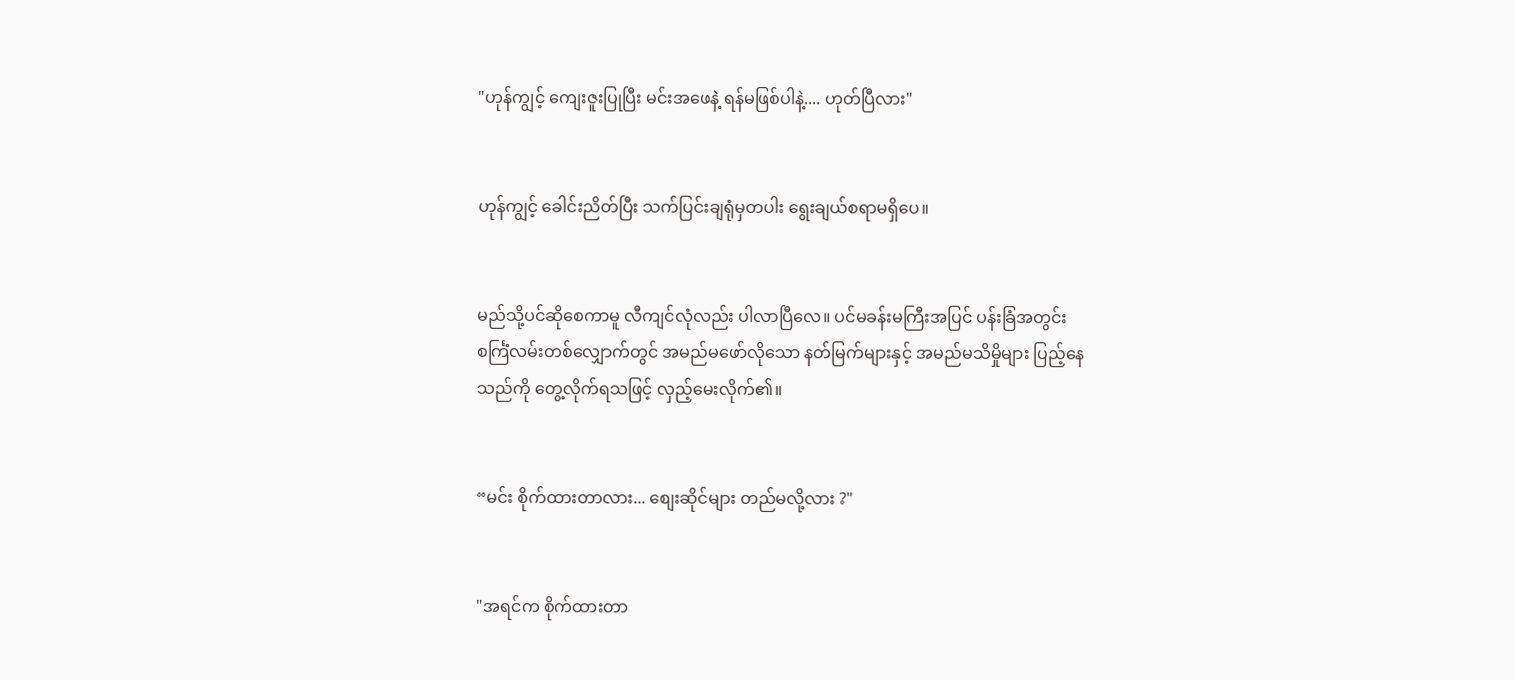"ဟုန်ကျွင့် ကျေးဇူးပြုပြီး မင်းအဖေနဲ့ ရန်မဖြစ်ပါနဲ့.... ဟုတ်ပြီလား"


ဟုန်ကျွင့် ခေါင်းညိတ်ပြီး သက်ပြင်းချရုံမှတပါး ရွေးချယ်စရာမရှိပေ။


မည်သို့ပင်ဆိုစေကာမူ လီကျင်လုံလည်း ပါလာပြီလေ။ ပင်မခန်းမကြီးအပြင် ပန်းခြံအတွင်း စင်္ကြံလမ်းတစ်လျှောက်တွင် အမည်မဖော်လိုသော နတ်မြက်များနှင့် အမည်မသိမှိုများ ပြည့်နေသည်ကို တွေ့လိုက်ရသဖြင့် လှည့်မေးလိုက်၏။


“မင်း စိုက်ထားတာလား... စျေးဆိုင်များ တည်မလို့လား ?"


"အရင်က စိုက်ထားတာ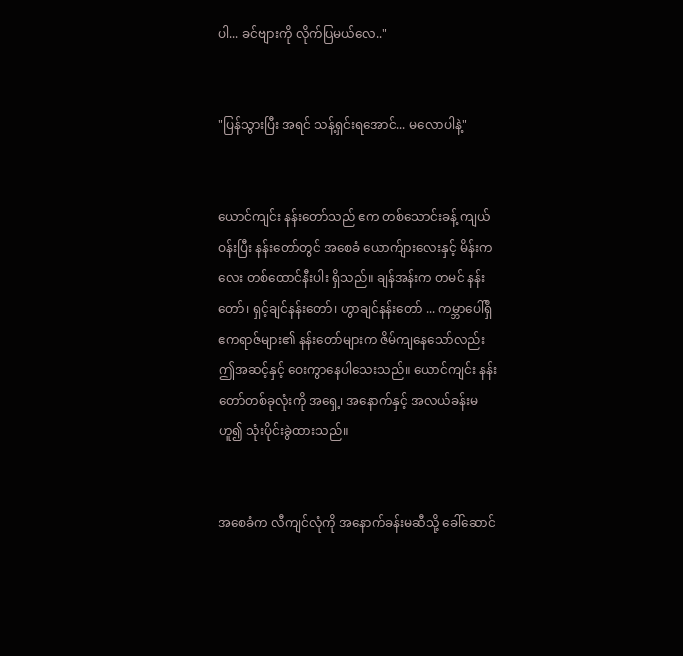ပါ... ခင်ဗျားကို လိုက်ပြမယ်လေ.."


"ပြန်သွားပြီး အရင် သန့်ရှင်းရအောင်... မလောပါနဲ့"


ယောင်ကျင်း နန်းတော်သည် ဧက တစ်သောင်းခန့် ကျယ်ဝန်းပြီး နန်းတော်တွင် အစေခံ ယောက်ျားလေးနှင့် မိန်းကလေး တစ်ထောင်နီးပါး ရှိသည်။ ချန်အန်းက တမင် နန်းတော်၊ ရှင့်ချင်နန်းတော်၊ ဟွာချင်နန်းတော် ... ကမ္ဘာပေါ်ရှိ ဧကရာဇ်များ၏ နန်းတော်များက ဇိမ်ကျနေသော်လည်း ဤအဆင့်နှင့် ဝေးကွာနေပါသေးသည်။ ယောင်ကျင်း နန်းတော်တစ်ခုလုံးကို အရှေ့၊ အနောက်နှင့် အလယ်ခန်းမဟူ၍ သုံးပိုင်းခွဲထားသည်။


အစေခံက လီကျင်လုံကို အနောက်ခန်းမဆီသို့ ခေါ်ဆောင်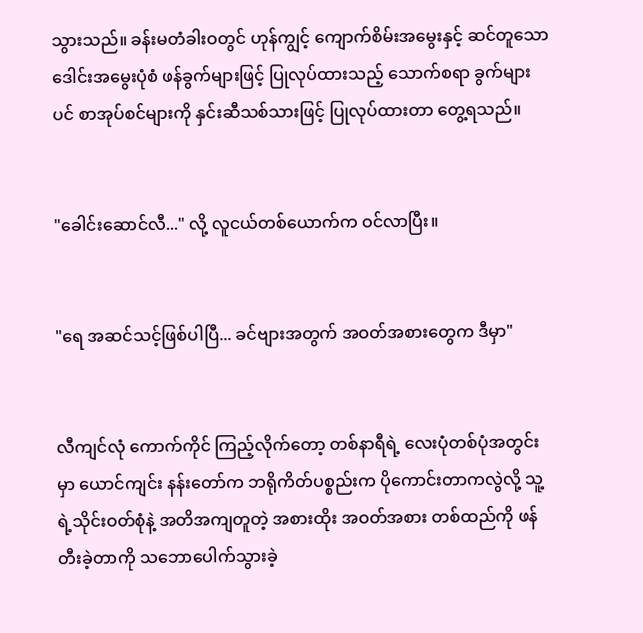သွားသည်။ ခန်းမတံခါးဝတွင် ဟုန်ကျွင့် ကျောက်စိမ်းအမွေးနှင့် ဆင်တူသော ဒေါင်းအမွေးပုံစံ ဖန်ခွက်များဖြင့် ပြုလုပ်ထားသည့် သောက်စရာ ခွက်များပင် စာအုပ်စင်များကို နှင်းဆီသစ်သားဖြင့် ပြုလုပ်ထားတာ တွေ့ရသည်။


"ခေါင်းဆောင်လီ..." လို့ လူငယ်တစ်ယောက်က ဝင်လာပြီး။


"ရေ အဆင်သင့်ဖြစ်ပါပြီ... ခင်ဗျားအတွက် အဝတ်အစားတွေက ဒီမှာ"


လီကျင်လုံ ကောက်ကိုင် ကြည့်လိုက်တော့ တစ်နာရီရဲ့ လေးပုံတစ်ပုံအတွင်းမှာ ယောင်ကျင်း နန်းတော်က ဘရိုကိတ်ပစ္စည်းက ပိုကောင်းတာကလွဲလို့ သူ့ရဲ့သိုင်းဝတ်စုံနဲ့ အတိအကျတူတဲ့ အစားထိုး အဝတ်အစား တစ်ထည်ကို ဖန်တီးခဲ့တာကို သဘောပေါက်သွားခဲ့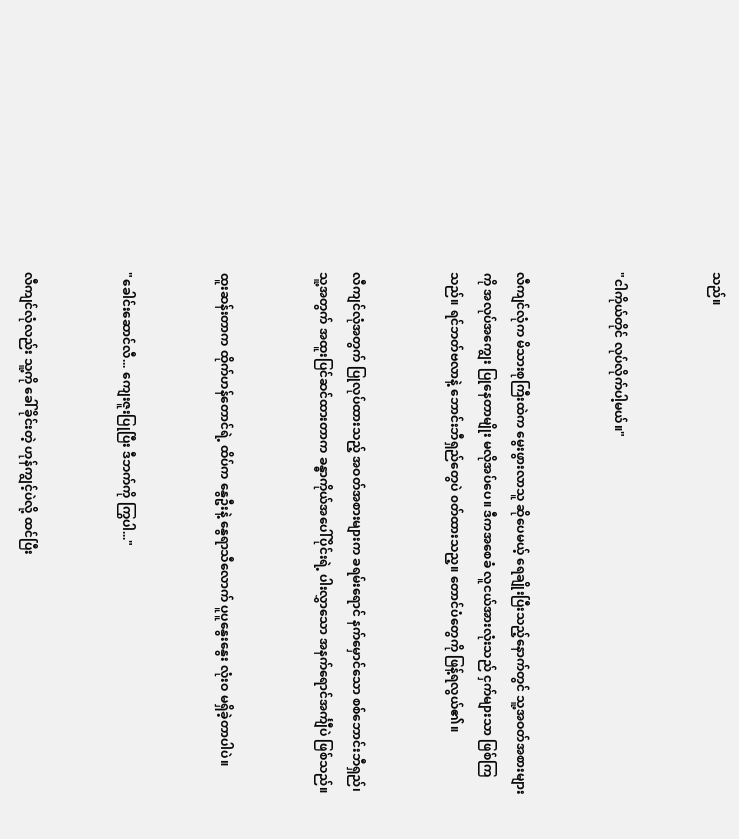သည်။


"ငါကိုယ်တိုင် လုပ်လိုက်ပါ့မယ်။"


လီကျင်လုံက မိသားစုကြီးထဲက မွေးဖွားလာသူ ဆိုပေမယ့် ရေချိုးပြီးသည့်နောက်တွင် သူ့အဝတ်အစားများကို အလုပ်အကျွေး ပြုနေတာမျိုး မလိုအပ်ပေ။ ဒီကအစေခံ လူငယ်အားလုံးသည် ငှက်များသာ ဖြစ်ကြသည်။ ရင်ဘတ်ဗလာနဲ့ ဘောင်းဘီရှည်တွေပဲ ၀တ်ထားသည့။ တောင်ပံတွေကို ဖြန့်ရလွယ်၏။


လီကျင်လုံအတွက် ပြုလုပ်ထားသည့် အဝတ်အစားများက ခရမ်းရောင် နက်မှောင်သော စစ်ဘောင်းဘီရှည်၊ သူ့အတွက် အထူးပြင်ဆင်ထားတာက ခန္ဓာကိုယ်အပေါ်ပိုင်းရဲ့ ပါးလွှာသော အနက်ရောင်အင်္ကျီပဲ ဖြစ်သည်။


ထူးဆန်းတာက ထိုက်ဟန်တောင်ရဲ့ ထိပ်က နွေဦးနဲ့ နွေရာသီလောက် ပူပူနွေးနွေး လုံးဝ မရှိခဲ့တာပါပဲ။


"ခေါင်းဆောင်လီ... ကျေးဇူးပြုပြီး ဒီဘက်ကို ကြွပါ..."


လီကျင်လုံလည်း သူ့ကို ခေါ်ခိုင်းတဲ့ ဟုန်ကျွင့်ပဲလို့ ထင်ပြီး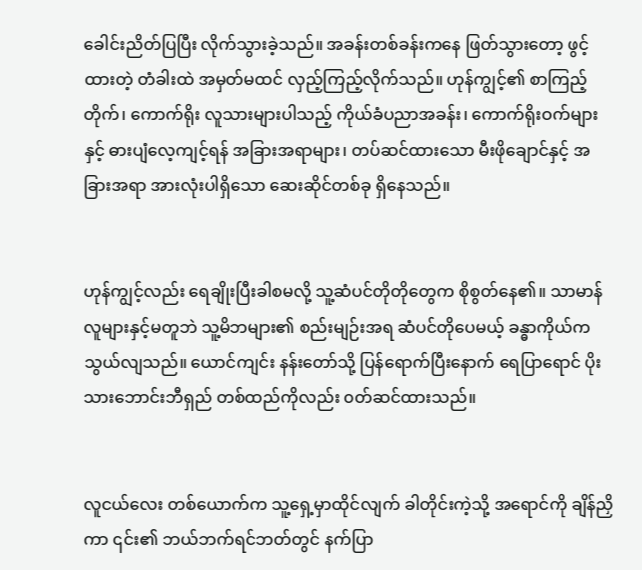ခေါင်းညိတ်ပြပြီး လိုက်သွားခဲ့သည်။ အခန်းတစ်ခန်းကနေ ဖြတ်သွားတော့ ဖွင့်ထားတဲ့ တံခါးထဲ အမှတ်မထင် လှည့်ကြည့်လိုက်သည်။ ဟုန်ကျွင့်၏ စာကြည့်တိုက်၊ ကောက်ရိုး လူသားများပါသည့် ကိုယ်ခံပညာအခန်း၊ ကောက်ရိုးဝက်များနှင့် ဓားပျံလေ့ကျင့်ရန် အခြားအရာများ၊ တပ်ဆင်ထားသော မီးဖိုချောင်နှင့် အခြားအရာ အားလုံးပါရှိသော ဆေးဆိုင်တစ်ခု ရှိနေသည်။


ဟုန်ကျွင့်လည်း ရေချိုးပြီးခါစမလို့ သူ့ဆံပင်တိုတိုတွေက စိုစွတ်နေ၏။ သာမာန်လူများနှင့်မတူဘဲ သူ့မိဘများ၏ စည်းမျဉ်းအရ ဆံပင်တိုပေမယ့် ခန္ဓာကိုယ်က သွယ်လျသည်။ ယောင်ကျင်း နန်းတော်သို့ ပြန်ရောက်ပြီးနောက် ရေပြာရောင် ပိုးသားဘောင်းဘီရှည် တစ်ထည်ကိုလည်း ၀တ်ဆင်ထားသည်။


လူငယ်လေး တစ်ယောက်က သူ့ရှေ့မှာထိုင်လျက် ခါတိုင်းကဲ့သို့ အရောင်ကို ချိန်ညှိကာ ၎င်း၏ ဘယ်ဘက်ရင်ဘတ်တွင် နက်ပြာ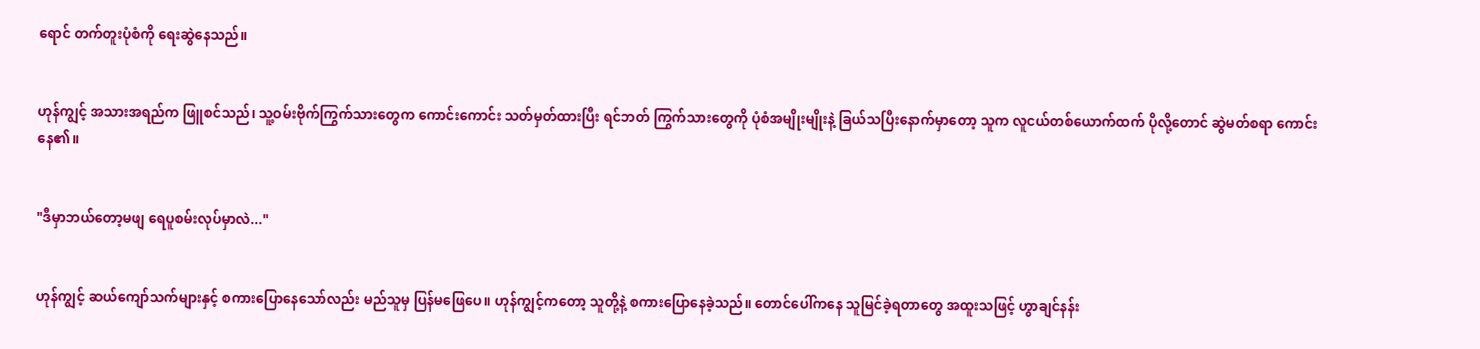ရောင် တက်တူးပုံစံကို ရေးဆွဲနေသည်။


ဟုန်ကျွင့် အသားအရည်က ဖြူစင်သည်၊ သူ့ဝမ်းဗိုက်ကြွက်သားတွေက ကောင်းကောင်း သတ်မှတ်ထားပြီး ရင်ဘတ် ကြွက်သားတွေကို ပုံစံအမျိုးမျိုးနဲ့ ခြယ်သပြီးနောက်မှာတော့ သူက လူငယ်တစ်ယောက်ထက် ပိုလို့တောင် ဆွဲမတ်စရာ ကောင်းနေ၏။


"ဒီမှာဘယ်တော့မဖျ ရေပူစမ်းလုပ်မှာလဲ..."


ဟုန်ကျွင့် ဆယ်ကျော်သက်များနှင့် စကားပြောနေသော်လည်း မည်သူမှ ပြန်မဖြေပေ။ ဟုန်ကျွင့်ကတော့ သူတို့နဲ့ စကားပြောနေခဲ့သည်။ တောင်ပေါ်ကနေ သူမြင်ခဲ့ရတာတွေ အထူးသဖြင့် ဟွာချင်နန်း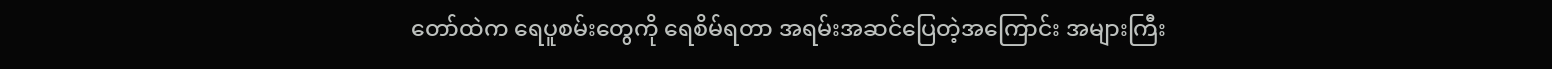တော်ထဲက ရေပူစမ်းတွေကို ရေစိမ်ရတာ အရမ်းအဆင်ပြေတဲ့အကြောင်း အများကြီး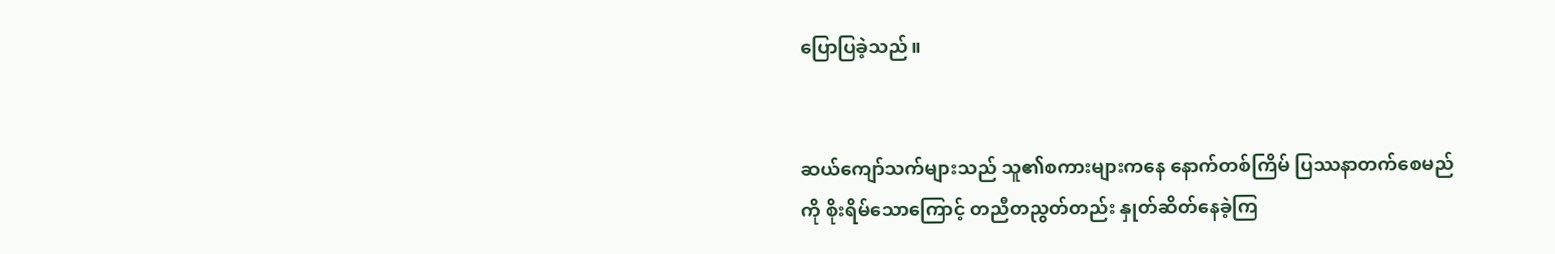ပြောပြခဲ့သည်။


ဆယ်ကျော်သက်များသည် သူ၏စကားများကနေ နောက်တစ်ကြိမ် ပြဿနာတက်စေမည်ကို စိုးရိမ်သောကြောင့် တညီတညွတ်တည်း နှုတ်ဆိတ်နေခဲ့ကြ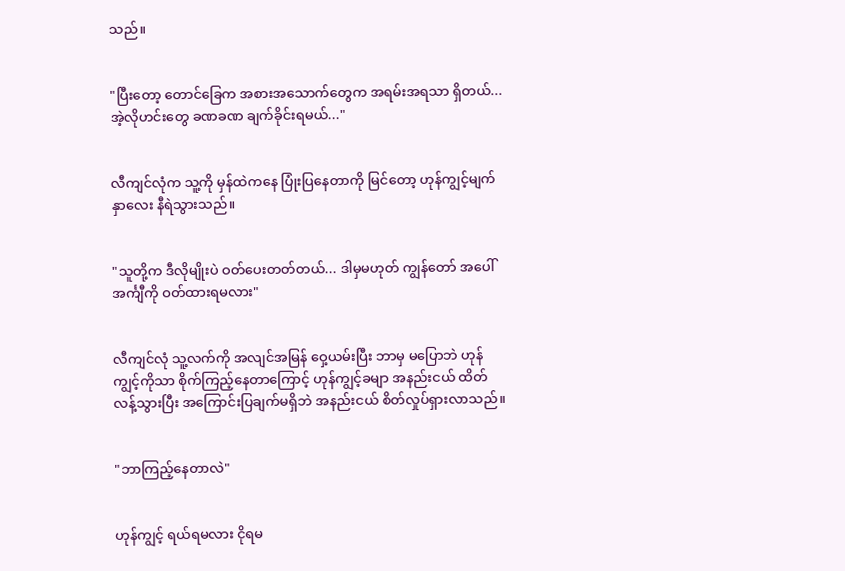သည်။


"ပြီးတော့ တောင်ခြေက အစားအသောက်တွေက အရမ်းအရသာ ရှိတယ်... အဲ့လိုဟင်းတွေ ခဏခဏ ချက်ခိုင်းရမယ်..."


လီကျင်လုံက သူ့ကို မှန်ထဲကနေ ပြုံးပြနေတာကို မြင်တော့ ဟုန်ကျွင့်မျက်နှာလေး နီရဲသွားသည်။


"သူတို့က ဒီလိုမျိုးပဲ ဝတ်ပေးတတ်တယ်... ဒါမှမဟုတ် ကျွန်တော် အပေါ်အင်္ကျီကို ဝတ်ထားရမလား"


လီကျင်လုံ သူ့လက်ကို အလျင်အမြန် ဝှေ့ယမ်းပြီး ဘာမှ မပြောဘဲ ဟုန်ကျွင့်ကိုသာ စိုက်ကြည့်နေတာကြောင့် ဟုန်ကျွင့်ခမျာ အနည်းငယ် ထိတ်လန့်သွားပြီး အကြောင်းပြချက်မရှိဘဲ အနည်းငယ် စိတ်လှုပ်ရှားလာသည်။


"ဘာကြည့်နေတာလဲ"


ဟုန်ကျွင့် ရယ်ရမလား ငိုရမ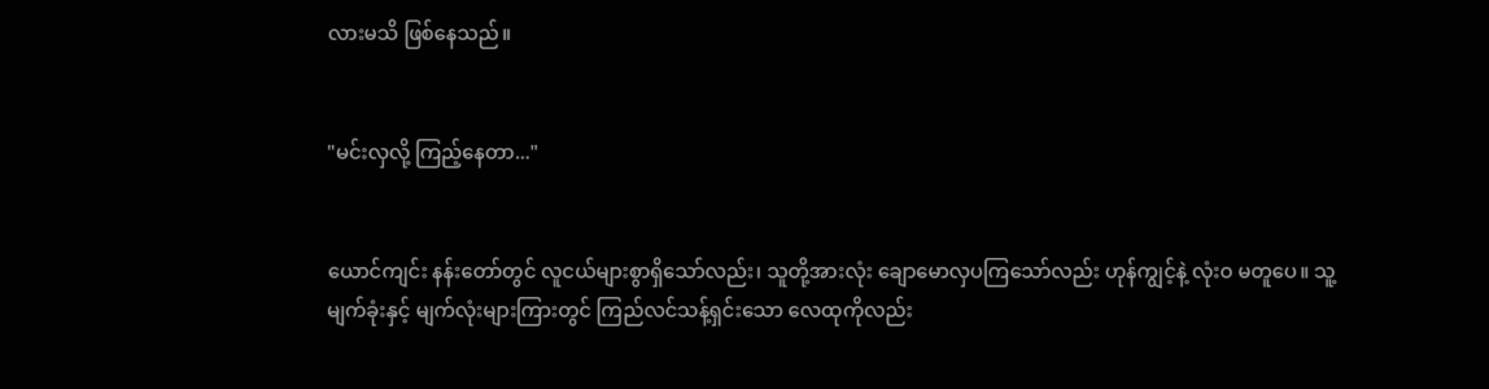လားမသိ ဖြစ်နေသည်။


"မင်းလှလို့ ကြည့်နေတာ..."


ယောင်ကျင်း နန်းတော်တွင် လူငယ်များစွာရှိသော်လည်း၊ သူတို့အားလုံး ချောမောလှပကြသော်လည်း ဟုန်ကျွင့်နဲ့ လုံးဝ မတူပေ။ သူ့မျက်ခုံးနှင့် မျက်လုံးများကြားတွင် ကြည်လင်သန့်ရှင်းသော လေထုကိုလည်း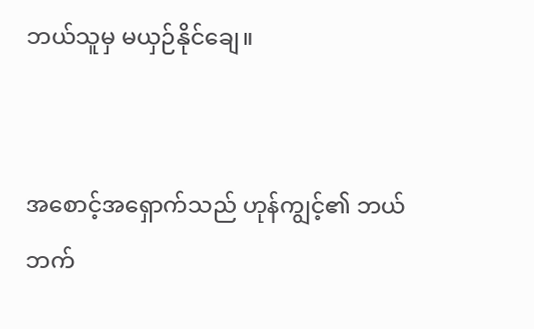ဘယ်သူမှ မယှဉ်နိုင်ချေ။


အစောင့်အရှောက်သည် ဟုန်ကျွင့်၏ ဘယ်ဘက်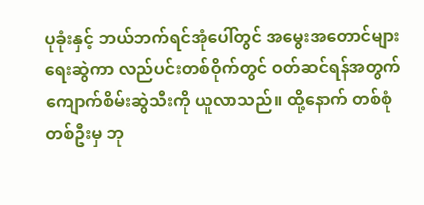ပုခုံးနှင့် ဘယ်ဘက်ရင်အုံပေါ်တွင် အမွေးအတောင်များ ရေးဆွဲကာ လည်ပင်းတစ်ဝိုက်တွင် ဝတ်ဆင်ရန်အတွက် ကျောက်စိမ်းဆွဲသီးကို ယူလာသည်။ ထို့နောက် တစ်စုံတစ်ဦးမှ ဘု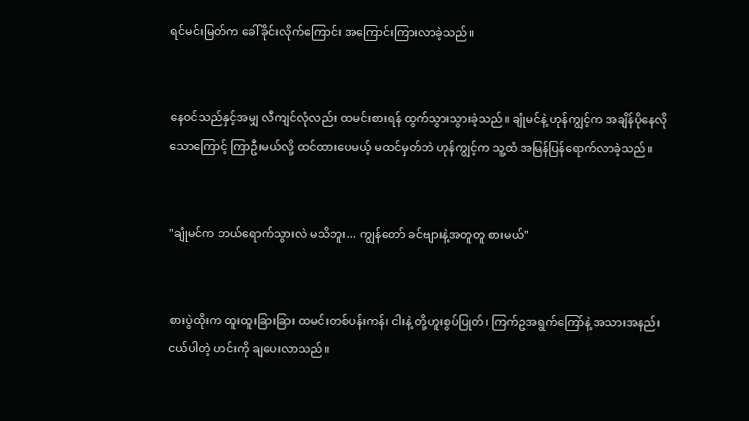ရင်မင်းမြတ်က ခေါ်ခိုင်းလိုက်ကြောင်း အကြောင်းကြားလာခဲ့သည်။


နေဝင်သည်နှင့်အမျှ လီကျင်လုံလည်း ထမင်းစားရန် ထွက်သွားသွားခဲ့သည်။ ချုံမင်နဲ့ ဟုန်ကျွင့်က အချိန်ပိုနေလိုသောကြောင့် ကြာဦးမယ်လို့ ထင်ထားပေမယ့် မထင်မှတ်ဘဲ ဟုန်ကျွင့်က သူ့ထံ အမြန်ပြန်ရောက်လာခဲ့သည်။


"ချုံမင်က ဘယ်ရောက်သွားလဲ မသိဘူး... ကျွန်တော် ခင်ဗျားနဲ့အတူတူ စားမယ်"


စားပွဲထိုးက ထူးထူးခြားခြား ထမင်းတစ်ပန်းကန်၊ ငါးနဲ့ တို့ဟူးစွပ်ပြုတ်၊ ကြက်ဥအရွက်ကြော်နဲ့ အသားအနည်းငယ်ပါတဲ့ ဟင်းကို ချပေးလာသည်။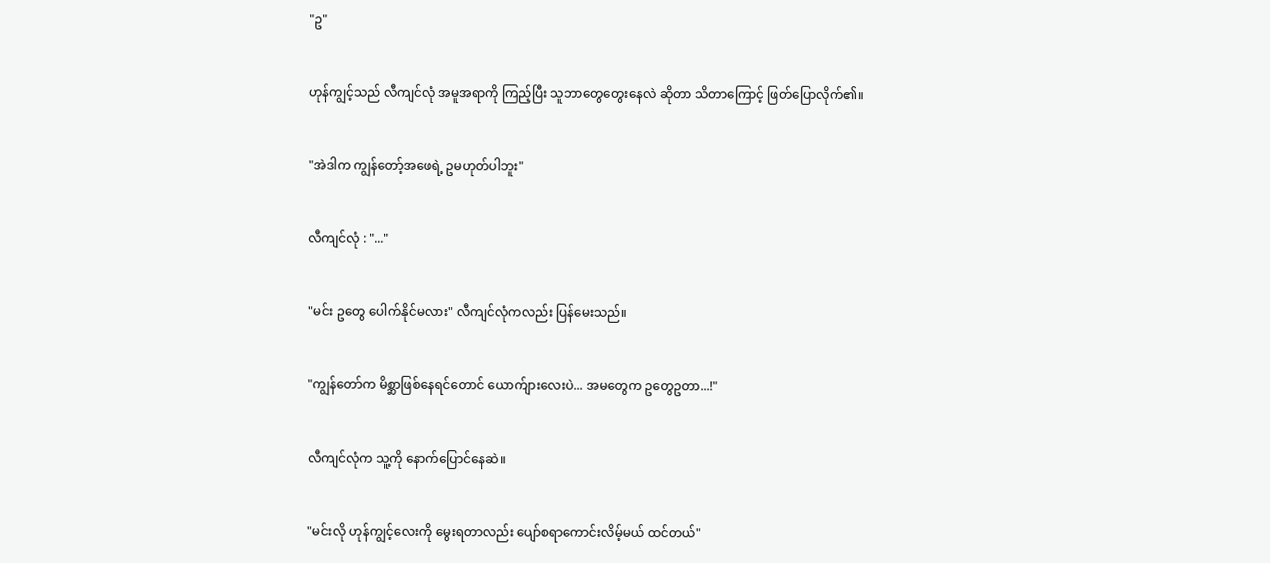"ဥ"


ဟုန်ကျွင့်သည် လီကျင်လုံ အမူအရာကို ကြည့်ပြီး သူဘာတွေတွေးနေလဲ ဆိုတာ သိတာကြောင့် ဖြတ်ပြောလိုက်၏။


"အဲဒါက ကျွန်တော့်အဖေရဲ့ ဥမဟုတ်ပါဘူး"


လီကျင်လုံ : "..."


"မင်း ဥတွေ ပေါက်နိုင်မလား" လီကျင်လုံကလည်း ပြန်မေးသည်။


"ကျွန်တော်က မိစ္ဆာဖြစ်နေရင်တောင် ယောက်ျားလေးပဲ... အမတွေက ဥတွေဥတာ...!"


လီကျင်လုံက သူ့ကို နောက်ပြောင်နေဆဲ။


"မင်းလို ဟုန်ကျွင့်လေးကို မွေးရတာလည်း ပျော်စရာကောင်းလိမ့်မယ် ထင်တယ်"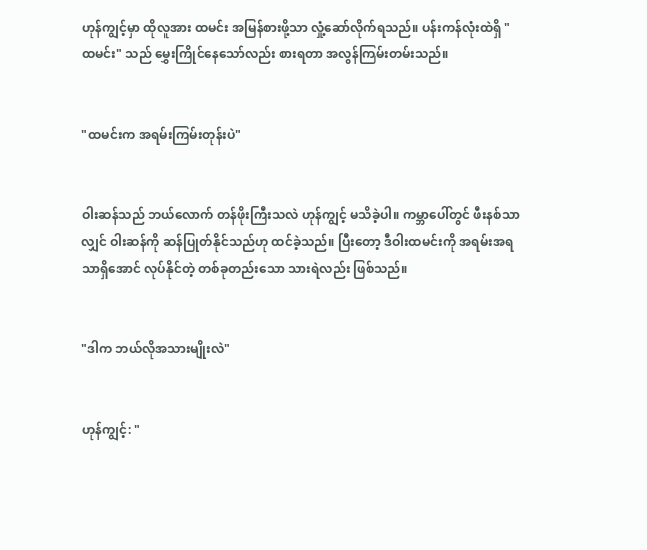ဟုန်ကျွင့်မှာ ထိုလူအား ထမင်း အမြန်စားဖို့သာ လှုံ့ဆော်လိုက်ရသည်။ ပန်းကန်လုံးထဲရှိ "ထမင်း" သည် မွှေးကြိုင်နေသော်လည်း စားရတာ အလွန်ကြမ်းတမ်းသည်။


"ထမင်းက အရမ်းကြမ်းတုန်းပဲ"


ဝါးဆန်သည် ဘယ်လောက် တန်ဖိုးကြီးသလဲ ဟုန်ကျွင့် မသိခဲ့ပါ။ ကမ္ဘာပေါ်တွင် ဖီးနစ်သာလျှင် ဝါးဆန်ကို ဆန်ပြုတ်နိုင်သည်ဟု ထင်ခဲ့သည်။ ပြီးတော့ ဒီဝါးထမင်းကို အရမ်းအရသာရှိအောင် လုပ်နိုင်တဲ့ တစ်ခုတည်းသော သားရဲလည်း ဖြစ်သည်။


"ဒါက ဘယ်လိုအသားမျိုးလဲ"


ဟုန်ကျွင့်: "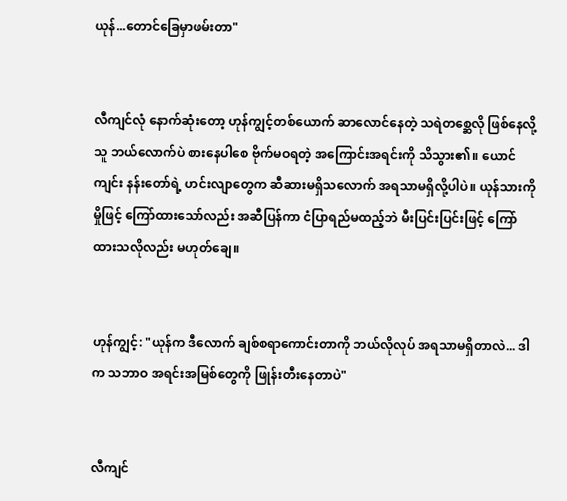ယုန်...တောင်ခြေမှာဖမ်းတာ"


လီကျင်လုံ နောက်ဆုံးတော့ ဟုန်ကျွင့်တစ်ယောက် ဆာလောင်နေတဲ့ သရဲတစ္ဆေလို ဖြစ်နေလို့ သူ ဘယ်လောက်ပဲ စားနေပါစေ ဗိုက်မဝရတဲ့ အကြောင်းအရင်းကို သိသွား၏။ ယောင်ကျင်း နန်းတော်ရဲ့ ဟင်းလျာတွေက ဆီဆားမရှိသလောက် အရသာမရှိလို့ပါပဲ။ ယုန်သားကို မှိုဖြင့် ကြော်ထားသော်လည်း အဆီပြန်ကာ ငံပြာရည်မထည့်ဘဲ မီးပြင်းပြင်းဖြင့် ကြော်ထားသလိုလည်း မဟုတ်ချေ။


ဟုန်ကျွင့်: "ယုန်က ဒီလောက် ချစ်စရာကောင်းတာကို ဘယ်လိုလုပ် အရသာမရှိတာလဲ... ဒါက သဘာဝ အရင်းအမြစ်တွေကို ဖြုန်းတီးနေတာပဲ"


လီကျင်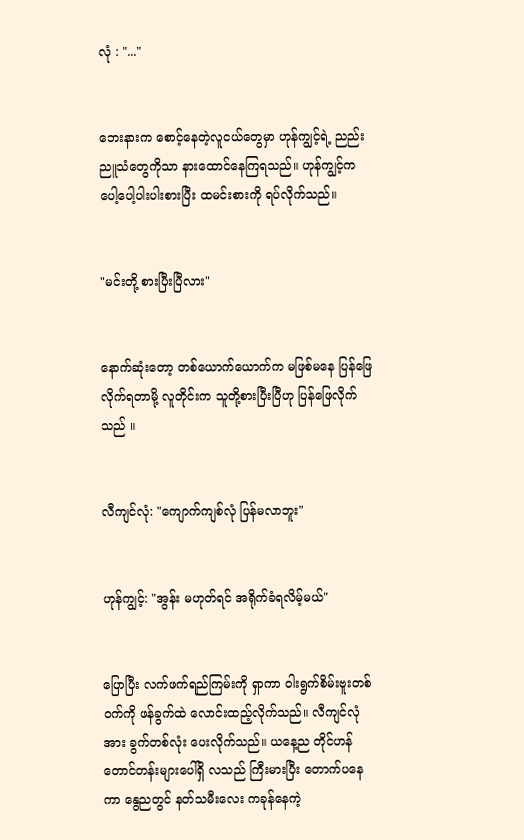လုံ : "..."


ဘေးနားက စောင့်နေတဲ့လူငယ်တွေမှာ ဟုန်ကျွင့်ရဲ့ ညည်းညူသံတွေကိုသာ နားထောင်နေကြရသည်။ ဟုန်ကျွင့်က ပေါ့ပေါ့ပါးပါးစားပြီး ထမင်းစားကို ရပ်လိုက်သည်။


"မင်းတို့ စားပြီးပြီလား"


နောက်ဆုံးတော့ တစ်ယောက်ယောက်က မဖြစ်မနေ ပြန်ဖြေလိုက်ရတာမို့ လူတိုင်းက သူတို့စားပြီးပြီဟု ပြန်ဖြေလိုက်သည် ။


လီကျင်လုံ: "ကျောက်ကျစ်လုံ ပြန်မလာဘူး"


ဟုန်ကျွင့်: "အွန်း မဟုတ်ရင် အရိုက်ခံရလိမ့်မယ်"


ပြောပြီး လက်ဖက်ရည်ကြမ်းကို ရှာကာ ဝါးရွက်စိမ်းဗူးတစ်ဝက်ကို ဖန်ခွက်ထဲ လောင်းထည့်လိုက်သည်။ လီကျင်လုံအား ခွက်တစ်လုံး ပေးလိုက်သည်။ ယနေ့ည တိုင်ဟန်တောင်တန်းများပေါ်ရှိ လသည် ကြီးမားပြီး တောက်ပနေကာ နွေညတွင် နတ်သမီးလေး ကခုန်နေကဲ့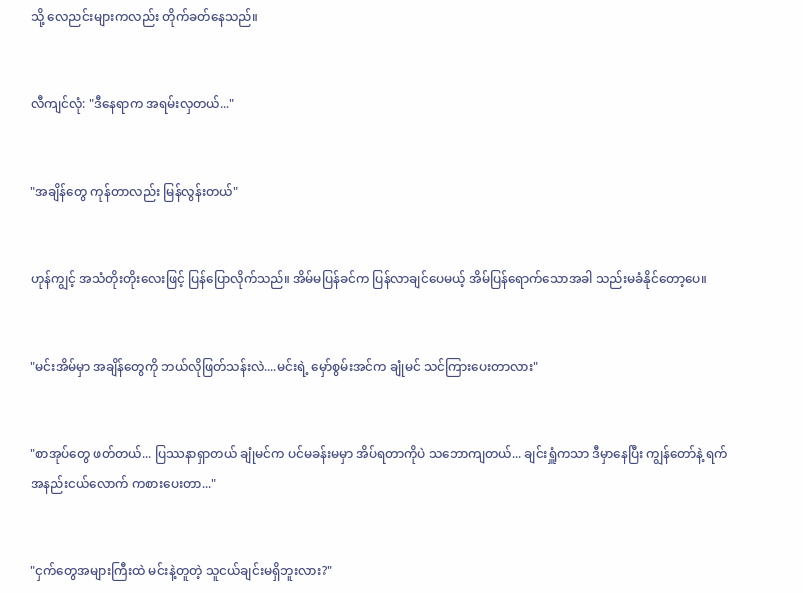သို့ လေညင်းများကလည်း တိုက်ခတ်နေသည်။


လီကျင်လုံ: "ဒီနေရာက အရမ်းလှတယ်..."


"အချိန်တွေ ကုန်တာလည်း မြန်လွန်းတယ်"


ဟုန်ကျွင့် အသံတိုးတိုးလေးဖြင့် ပြန်ပြောလိုက်သည်။ အိမ်မပြန်ခင်က ပြန်လာချင်ပေမယ့် အိမ်ပြန်ရောက်သောအခါ သည်းမခံနိုင်တော့ပေ။


"မင်းအိမ်မှာ အချိန်တွေကို ဘယ်လိုဖြတ်သန်းလဲ....မင်းရဲ့ မှော်စွမ်းအင်က ချုံမင် သင်ကြားပေးတာလား"


"စာအုပ်တွေ ဖတ်တယ်... ပြဿနာရှာတယ် ချုံမင်က ပင်မခန်းမမှာ အိပ်ရတာကိုပဲ သဘောကျတယ်... ချင်းရှူံကသာ ဒီမှာနေပြီး ကျွန်တော်နဲ့ ရက်အနည်းငယ်လောက် ကစားပေးတာ..."


"ငှက်တွေအများကြီးထဲ မင်းနဲ့တူတဲ့ သူငယ်ချင်းမရှိဘူးလား?"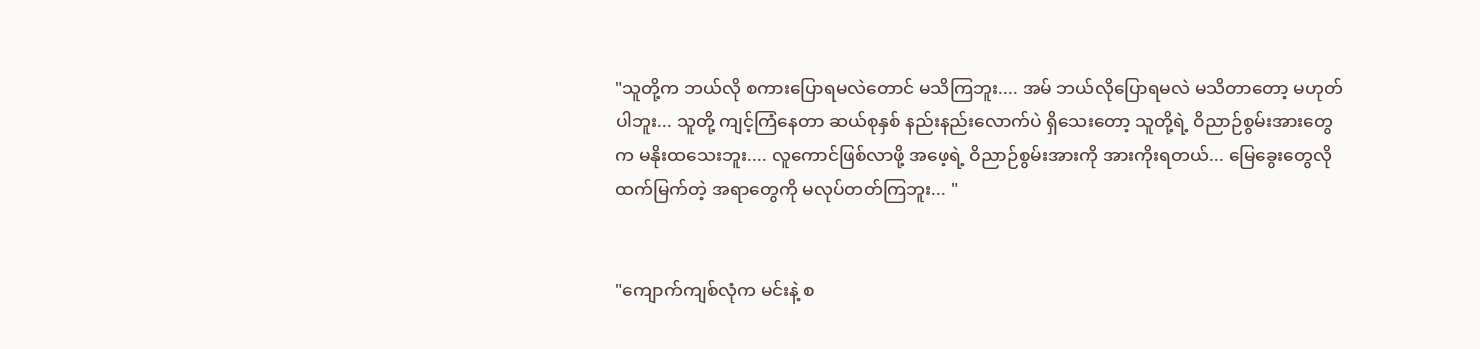"သူတို့က ဘယ်လို စကားပြောရမလဲတောင် မသိကြဘူး.... အမ် ဘယ်လိုပြောရမလဲ မသိတာတော့ မဟုတ်ပါဘူး... သူတို့ ကျင့်ကြံနေတာ ဆယ်စုနှစ် နည်းနည်းလောက်ပဲ ရှိသေးတော့ သူတို့ရဲ့ ဝိညာဉ်စွမ်းအားတွေက မနိုးထသေးဘူး.... လူကောင်ဖြစ်လာဖို့ အဖေ့ရဲ့ ဝိညာဉ်စွမ်းအားကို အားကိုးရတယ်... မြေခွေးတွေလို ထက်မြက်တဲ့ အရာတွေကို မလုပ်တတ်ကြဘူး... "


"ကျောက်ကျစ်လုံက မင်းနဲ့ စ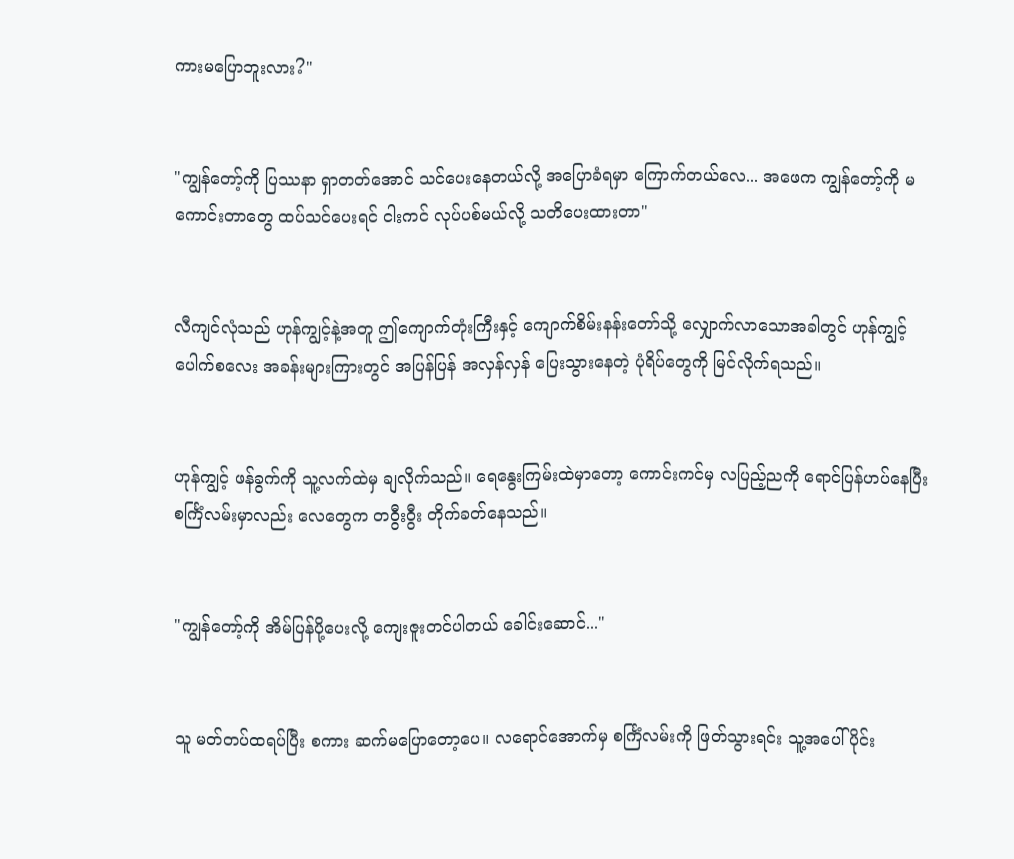ကားမပြောဘူးလား?"


"ကျွန်တော့်ကို ပြဿနာ ရှာတတ်အောင် သင်ပေးနေတယ်လို့ အပြောခံရမှာ ကြောက်တယ်လေ... အဖေက ကျွန်တော့်ကို မကောင်းတာတွေ ထပ်သင်ပေးရင် ငါးကင် လုပ်ပစ်မယ်လို့ သတိပေးထားတာ"


လီကျင်လုံသည် ဟုန်ကျွင့်နဲ့အတူ ဤကျောက်တုံးကြီးနှင့် ကျောက်စိမ်းနန်းတော်သို့ လျှောက်လာသောအခါတွင် ဟုန်ကျွင့်ပေါက်စလေး အခန်းများကြားတွင် အပြန်ပြန် အလှန်လှန် ပြေးသွားနေတဲ့ ပုံရိပ်တွေကို မြင်လိုက်ရသည်။


ဟုန်ကျွင့် ဖန်ခွက်ကို သူ့လက်ထဲမှ ချလိုက်သည်။ ရေနွေးကြမ်းထဲမှာတော့ ကောင်းကင်မှ လပြည့်ညကို ရောင်ပြန်ဟပ်နေပြီး စင်္ကြံလမ်းမှာလည်း လေတွေက တဝွီးဝွီး တိုက်ခတ်နေသည်။


"ကျွန်တော့်ကို အိမ်ပြန်ပို့ပေးလို့ ကျေးဇူးတင်ပါတယ် ခေါင်းဆောင်..."


သူ မတ်တပ်ထရပ်ပြီး စကား ဆက်မပြောတော့ပေ။ လရောင်အောက်မှ စင်္ကြံလမ်းကို ဖြတ်သွားရင်း သူ့အပေါ်ပိုင်း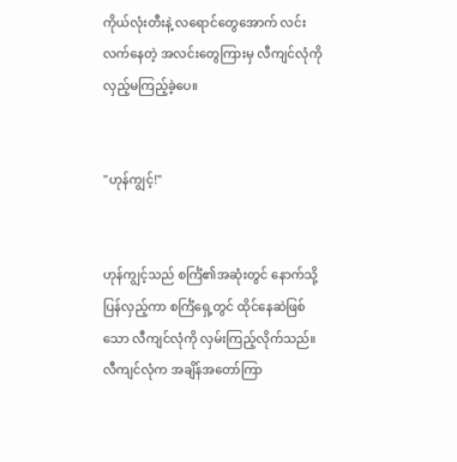ကိုယ်လုံးတီးနဲ့ လရောင်တွေအောက် လင်းလက်နေတဲ့ အလင်းတွေကြားမှ လီကျင်လုံကို လှည့်မကြည့်ခဲ့ပေ။


"ဟုန်ကျွင့်!"


ဟုန်ကျွင့်သည် စင်္ကြံ၏အဆုံးတွင် နောက်သို့ပြန်လှည့်ကာ စင်္ကြံရှေ့တွင် ထိုင်နေဆဲဖြစ်သော လီကျင်လုံကို လှမ်းကြည့်လိုက်သည်။ လီကျင်လုံက အချိန်အတော်ကြာ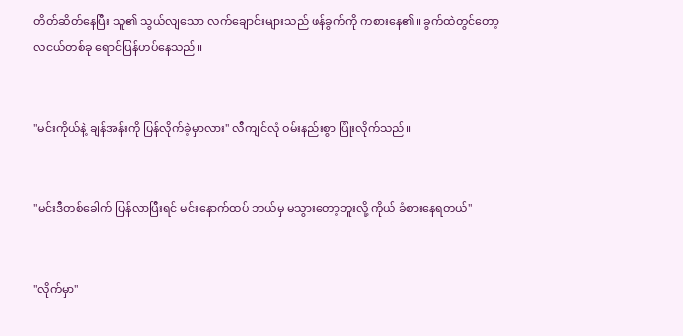တိတ်ဆိတ်နေပြီး သူ၏ သွယ်လျသော လက်ချောင်းများသည် ဖန်ခွက်ကို ကစားနေ၏။ ခွက်ထဲတွင်တော့ လငယ်တစ်ခု ရောင်ပြန်ဟပ်နေသည်။


"မင်းကိုယ်နဲ့ ချန်အန်းကို ပြန်လိုက်ခဲ့မှာလား" လီကျင်လုံ ဝမ်းနည်းစွာ ပြုံးလိုက်သည်။


"မင်းဒီတစ်ခေါက် ပြန်လာပြီးရင် မင်းနောက်ထပ် ဘယ်မှ မသွားတော့ဘူးလို့ ကိုယ် ခံစားနေရတယ်"


"လိုက်မှာ"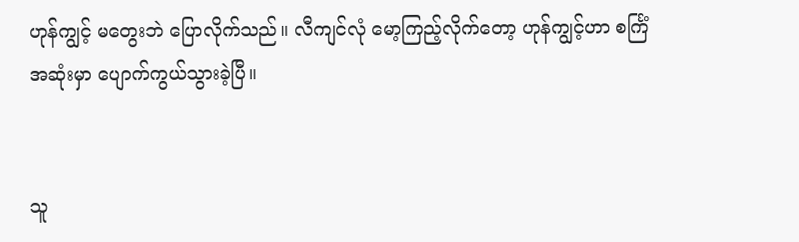ဟုန်ကျွင့် မတွေးဘဲ ပြောလိုက်သည်။ လီကျင်လုံ မော့ကြည့်လိုက်တော့ ဟုန်ကျွင့်ဟာ စင်္ကြံအဆုံးမှာ ပျောက်ကွယ်သွားခဲ့ပြီ။


သူ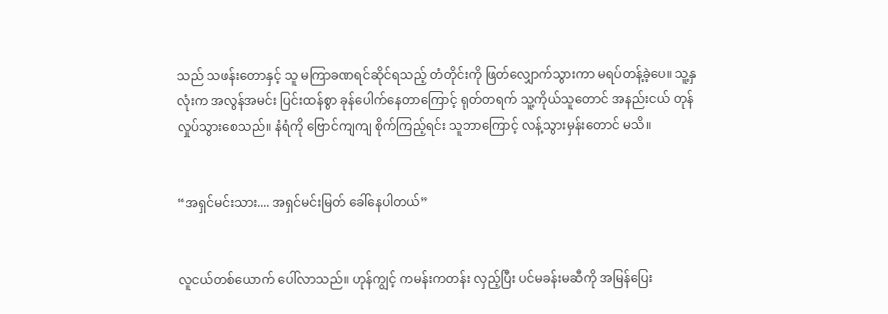သည် သဖန်းတောနှင့် သူ မကြာခဏရင်ဆိုင်ရသည့် တံတိုင်းကို ဖြတ်လျှောက်သွားကာ မရပ်တန့်ခဲ့ပေ။ သူ့နှလုံးက အလွန်အမင်း ပြင်းထန်စွာ ခုန်ပေါက်နေတာကြောင့် ရုတ်တရက် သူ့ကိုယ်သူတောင် အနည်းငယ် တုန်လှုပ်သွားစေသည်။ နံရံကို ဗြောင်ကျကျ စိုက်ကြည့်ရင်း သူဘာကြောင့် လန့်သွားမှန်းတောင် မသိ။


“အရှင်မင်းသား.... အရှင်မင်းမြတ် ခေါ်နေပါတယ်”


လူငယ်တစ်ယောက် ပေါ်လာသည်။ ဟုန်ကျွင့် ကမန်းကတန်း လှည့်ပြီး ပင်မခန်းမဆီကို အမြန်ပြေး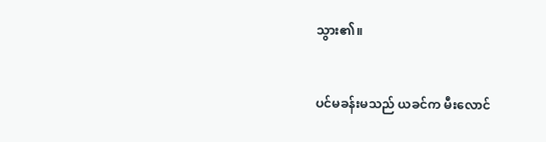သွား၏။


ပင်မခန်းမသည် ယခင်က မီးလောင်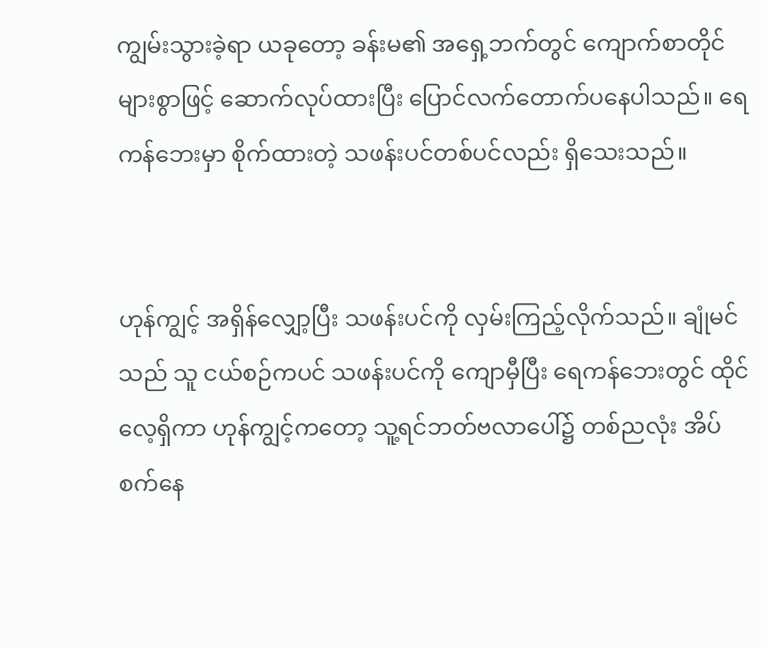ကျွမ်းသွားခဲ့ရာ ယခုတော့ ခန်းမ၏ အရှေ့ဘက်တွင် ကျောက်စာတိုင်များစွာဖြင့် ဆောက်လုပ်ထားပြီး ပြောင်လက်တောက်ပနေပါသည်။ ရေကန်ဘေးမှာ စိုက်ထားတဲ့ သဖန်းပင်တစ်ပင်လည်း ရှိသေးသည်။


ဟုန်ကျွင့် အရှိန်လျှော့ပြီး သဖန်းပင်ကို လှမ်းကြည့်လိုက်သည်။ ချုံမင်သည် သူ ငယ်စဉ်ကပင် သဖန်းပင်ကို ကျောမှီပြီး ရေကန်ဘေးတွင် ထိုင်လေ့ရှိကာ ဟုန်ကျွင့်ကတော့ သူ့ရင်ဘတ်ဗလာပေါ်၌ တစ်ညလုံး အိပ်စက်နေ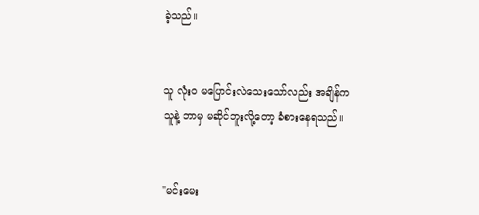ခဲ့သည်။


သူ လုံးဝ မပြောင်းလဲသေးသော်လည်း အချိန်က သူနဲ့ ဘာမှ မဆိုင်ဘူးလို့တော့ ခံစားနေရသည်။


"မင်းမေး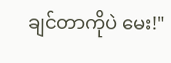ချင်တာကိုပဲ မေး!"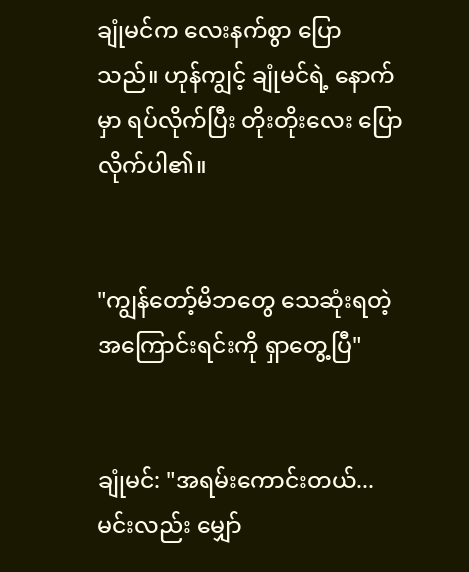ချုံမင်က လေးနက်စွာ ပြောသည်။ ဟုန်ကျွင့် ချုံမင်ရဲ့ နောက်မှာ ရပ်လိုက်ပြီး တိုးတိုးလေး ပြောလိုက်ပါ၏။


"ကျွန်တော့်မိဘတွေ သေဆုံးရတဲ့ အကြောင်းရင်းကို ရှာတွေ့ပြီ"


ချုံမင်: "အရမ်းကောင်းတယ်... မင်းလည်း မျှော်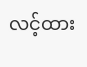လင့်ထား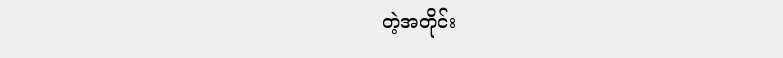တဲ့အတိုင်း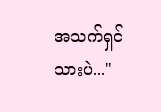အသက်ရှင်သားပဲ..."